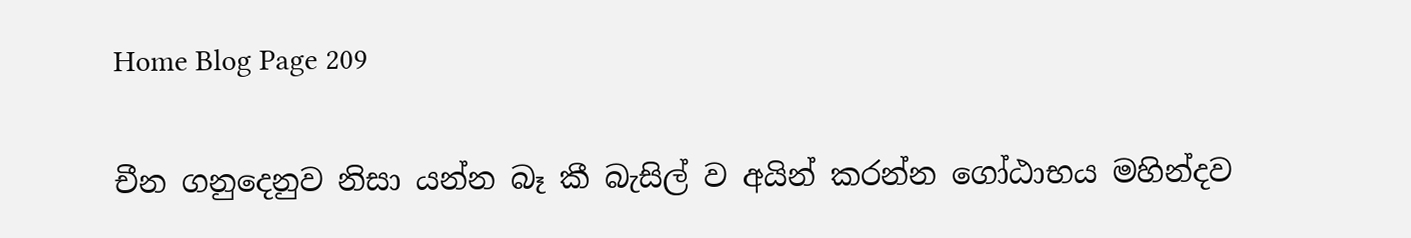Home Blog Page 209

චීන ගනුදෙනුව නිසා යන්න බෑ කී බැසිල් ව අයින් කරන්න ගෝඨාභය මහින්දව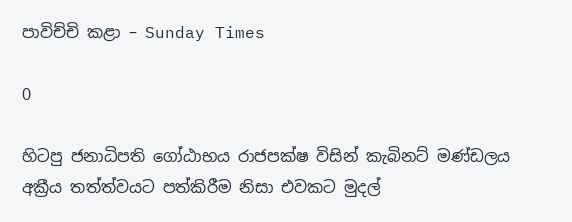පාවිච්චි කළා – Sunday Times

0

හිටපු ජනාධිපති ගෝඨාභය රාජපක්ෂ විසින් කැබිනට් මණ්ඩලය අක්‍රීය තත්ත්වයට පත්කිරීම නිසා එවකට මුදල්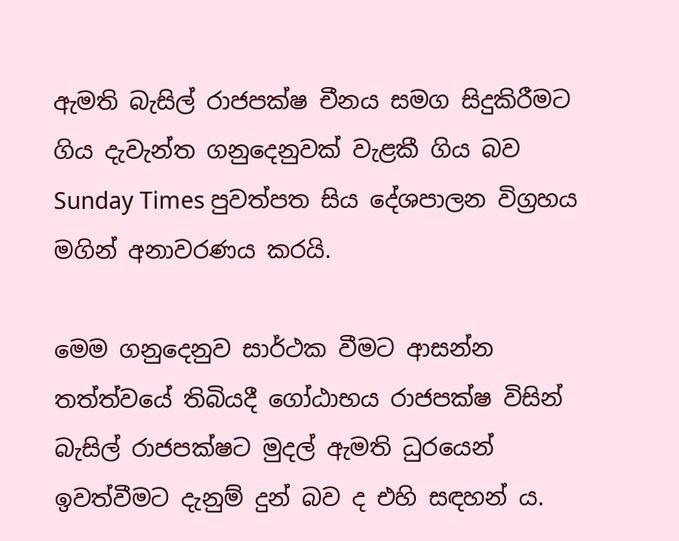ඇමති බැසිල් රාජපක්ෂ චීනය සමග සිදුකිරීමට ගිය දැවැන්ත ගනුදෙනුවක් වැළකී ගිය බව Sunday Times පුවත්පත සිය දේශපාලන විග්‍රහය මගින් අනාවරණය කරයි.

මෙම ගනුදෙනුව සාර්ථක වීමට ආසන්න තත්ත්වයේ තිබියදී ගෝඨාභය රාජපක්ෂ විසින් බැසිල් රාජපක්ෂට මුදල් ඇමති ධුරයෙන් ඉවත්වීමට දැනුම් දුන් බව ද එහි සඳහන් ය.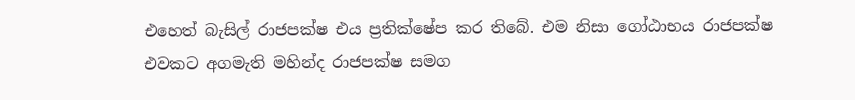එහෙත් බැසිල් රාජපක්ෂ එය ප්‍රතික්ෂේප කර තිබේ. එම නිසා ගෝඨාභය රාජපක්ෂ එවකට අගමැති මහින්ද රාජපක්ෂ සමග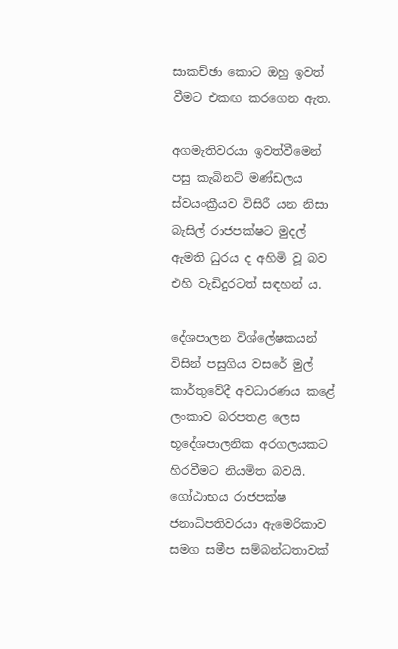සාකච්ඡා කොට ඔහු ඉවත් වීමට එකඟ කරගෙන ඇත.

අගමැතිවරයා ඉවත්වීමෙන් පසු කැබිනට් මණ්ඩලය ස්වයංක්‍රීයව විසිරී යන නිසා බැසිල් රාජපක්ෂට මුදල් ඇමති ධුරය ද අහිමි වූ බව එහි වැඩිදුරටත් සඳහන් ය.

දේශපාලන විශ්ලේෂකයන් විසින් පසුගිය වසරේ මුල් කාර්තුවේදී අවධාරණය කළේ ලංකාව බරපතළ ලෙස භූදේශපාලනික අරගලයකට හිරවීමට නියමිත බවයි. ගෝඨාභය රාජපක්ෂ ජනාධිපතිවරයා ඇමෙරිකාව සමග සමීප සම්බන්ධතාවක්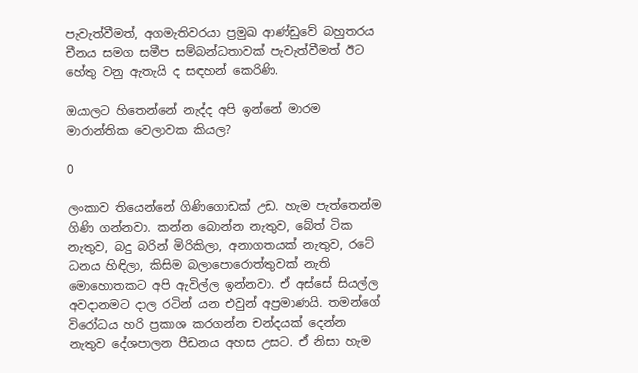පැවැත්වීමත්, අගමැතිවරයා ප්‍රමුඛ ආණ්ඩුවේ බහුතරය චීනය සමග සමීප සම්බන්ධතාවක් පැවැත්වීමත් ඊට හේතු වනු ඇතැයි ද සඳහන් කෙරිණි.

ඔයාලට හිතෙන්නේ නැද්ද අපි ඉන්නේ මාරම මාරාන්තික වෙලාවක කියල?

0

ලංකාව තියෙන්නේ ගිණිගොඩක් උඩ. හැම පැත්තෙන්ම ගිණි ගන්නවා. කන්න බොන්න නැතුව, බේත් ටික නැතුව, බදු බරින් මිරිකිලා, අනාගතයක් නැතුව, රටේ ධනය හිඳිලා, කිසිම බලාපොරොත්තුවක් නැති මොහොතකට අපි ඇවිල්ල ඉන්නවා. ඒ අස්සේ සියල්ල අවදානමට දාල රටින් යන එවුන් අප්‍රමාණයි. තමන්ගේ විරෝධය හරි ප්‍රකාශ කරගන්න චන්දයක් දෙන්න නැතුව දේශපාලන පීඩනය අහස උසට. ඒ නිසා හැම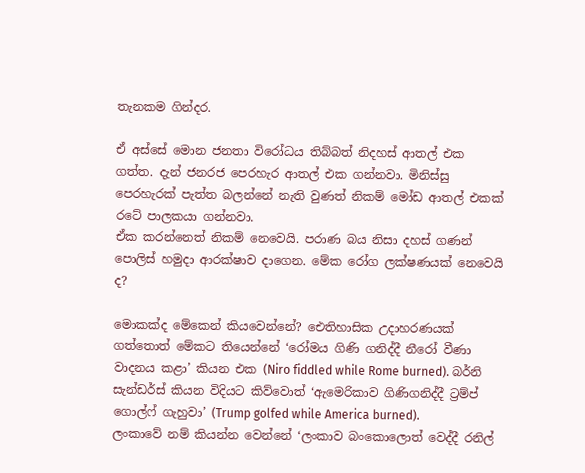තැනකම ගින්දර.

ඒ අස්සේ මොන ජනතා විරෝධය තිබ්බත් නිදහස් ආතල් එක ගත්ත. දැන් ජනරජ පෙරහැර ආතල් එක ගන්නවා. මිනිස්සු පෙරහැරක් පැත්ත බලන්නේ නැති වුණත් නිකම් මෝඩ ආතල් එකක් රටේ පාලකයා ගන්නවා.
ඒක කරන්නෙත් නිකම් නෙවෙයි. පරාණ බය නිසා දහස් ගණන් පොලිස් හමුදා ආරක්ෂාව දාගෙන. මේක රෝග ලක්ෂණයක් නෙවෙයි ද?

මොකක්ද මේකෙන් කියවෙන්නේ? ඓතිහාසික උදාහරණයක් ගත්තොත් මේකට තියෙන්නේ ‘රෝමය ගිණි ගනිද්දී නීරෝ වීණා වාදනය කළා’ කියන එක (Niro fiddled while Rome burned). බර්නි සැන්ඩර්ස් කියන විදියට කිව්වොත් ‘ඇමෙරිකාව ගිණිගනිද්දී ට්‍රම්ප් ගොල්ෆ් ගැහුවා’ (Trump golfed while America burned).
ලංකාවේ නම් කියන්න වෙන්නේ ‘ලංකාව බංකොලොත් වෙද්දී රනිල්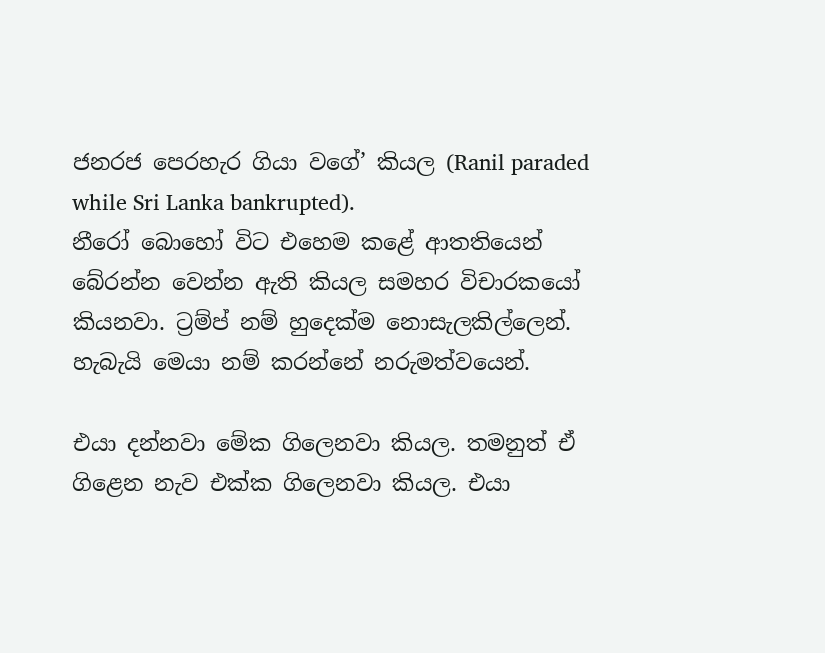ජනරජ පෙරහැර ගියා වගේ’ කියල (Ranil paraded while Sri Lanka bankrupted).
නීරෝ බොහෝ විට එහෙම කළේ ආතතියෙන් බේරන්න වෙන්න ඇති කියල සමහර විචාරකයෝ කියනවා. ට්‍රම්ප් නම් හුදෙක්ම නොසැලකිල්ලෙන්. හැබැයි මෙයා නම් කරන්නේ නරුමත්වයෙන්.

එයා දන්නවා මේක ගිලෙනවා කියල. තමනුත් ඒ ගිළෙන නැව එක්ක ගිලෙනවා කියල. එයා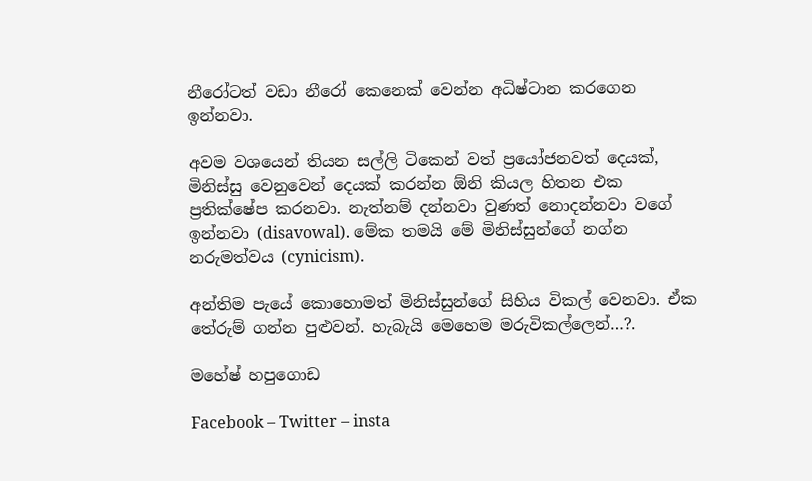නීරෝටත් වඩා නීරෝ කෙනෙක් වෙන්න අධිෂ්ටාන කරගෙන ඉන්නවා.

අවම වශයෙන් තියන සල්ලි ටිකෙන් වත් ප්‍රයෝජනවත් දෙයක්, මිනිස්සු වෙනුවෙන් දෙයක් කරන්න ඕනි කියල හිතන එක ප්‍රතික්ෂේප කරනවා. නැත්නම් දන්නවා වුණත් නොදන්නවා වගේ ඉන්නවා (disavowal). මේක තමයි මේ මිනිස්සුන්ගේ නග්න නරුමත්වය (cynicism).

අන්තිම පැයේ කොහොමත් මිනිස්සුන්ගේ සිහිය විකල් වෙනවා. ඒක තේරුම් ගන්න පුළුවන්. හැබැයි මෙහෙම මරුවිකල්ලෙන්…?.

මහේෂ් හපුගොඩ

Facebook – Twitter – insta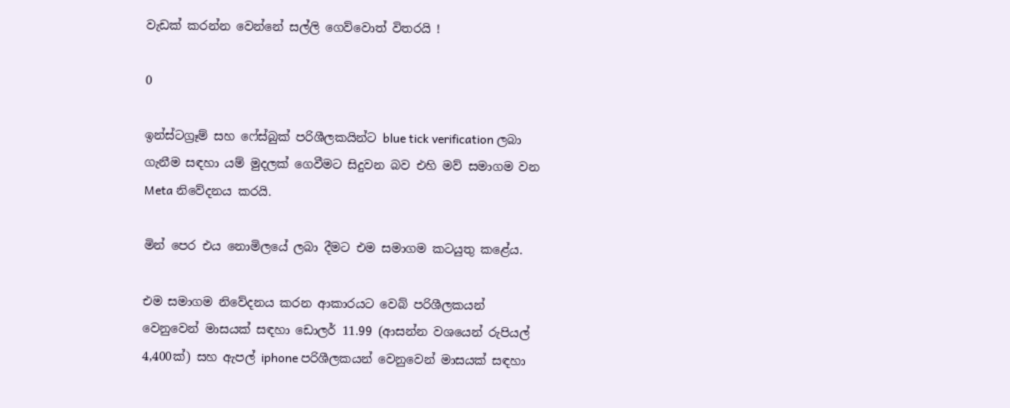වැඩක් කරන්න වෙන්නේ සල්ලි ගෙව්වොත් විතරයි !

0

ඉන්ස්ටග්‍රෑම් සහ ෆේස්බුක් පරිශීලකයින්ට blue tick verification ලබා ගැනීම සඳහා යම් මුදලක් ගෙවීමට සිදුවන බව එහි මව් සමාගම වන Meta නිවේදනය කරයි.

මින් පෙර එය නොමිලයේ ලබා දීමට එම සමාගම කටයුතු කළේය.

එම සමාගම නිවේදනය කරන ආකාරයට වෙබ් පරිශීලකයන් වෙනුවෙන් මාසයක් සඳහා ඩොලර් 11.99 (ආසන්න වශයෙන් රුපියල් 4,400ක්) සහ ඇපල් iphone පරිශීලකයන් වෙනුවෙන් මාසයක් සඳහා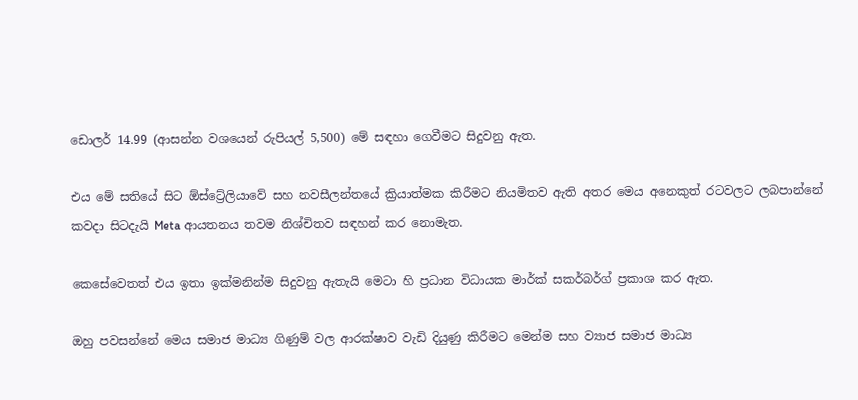ඩොලර් 14.99 (ආසන්න වශයෙන් රුපියල් 5,500) මේ සඳහා ගෙවීමට සිදුවනු ඇත.

එය මේ සතියේ සිට ඕස්ට්‍රේලියාවේ සහ නවසීලන්තයේ ක්‍රියාත්මක කිරීමට නියමිතව ඇති අතර මෙය අනෙකුත් රටවලට ලබපාන්නේ කවදා සිටදැයි Meta ආයතනය තවම නිශ්චිතව සඳහන් කර නොමැත.

කෙසේවෙතත් එය ඉතා ඉක්මනින්ම සිදුවනු ඇතැයි මෙටා හි ප්‍රධාන විධායක මාර්ක් සකර්බර්ග් ප්‍රකාශ කර ඇත.

ඔහු පවසන්නේ මෙය සමාජ මාධ්‍ය ගිණුම් වල ආරක්ෂාව වැඩි දියුණු කිරීමට මෙන්ම සහ ව්‍යාජ සමාජ මාධ්‍ය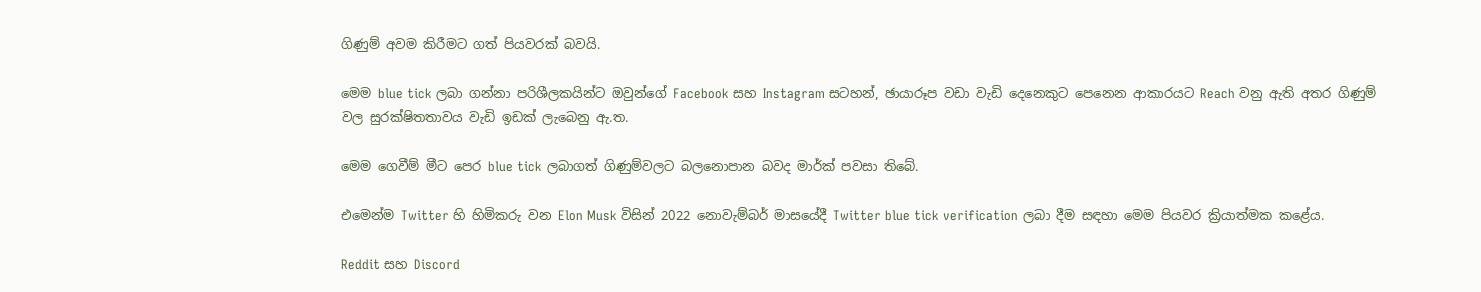ගිණුම් අවම කිරීමට ගත් පියවරක් බවයි.

මෙම blue tick ලබා ගන්නා පරිශීලකයින්ට ඔවුන්ගේ Facebook සහ Instagram සටහන්, ඡායාරූප වඩා වැඩි දෙනෙකුට පෙනෙන ආකාරයට Reach වනු ඇති අතර ගිණුම් වල සුරක්ෂිතතාවය වැඩි ඉඩක් ලැබෙනු ඇ.ත.

මෙම ගෙවීම් මීට පෙර blue tick ලබාගත් ගිණුම්වලට බලනොපාන බවද මාර්ක් පවසා තිබේ.

එමෙන්ම Twitter හි හිමිකරු වන Elon Musk විසින් 2022 නොවැම්බර් මාසයේදී Twitter blue tick verification ලබා දීම සඳහා මෙම පියවර ක්‍රියාත්මක කළේය.

Reddit සහ Discord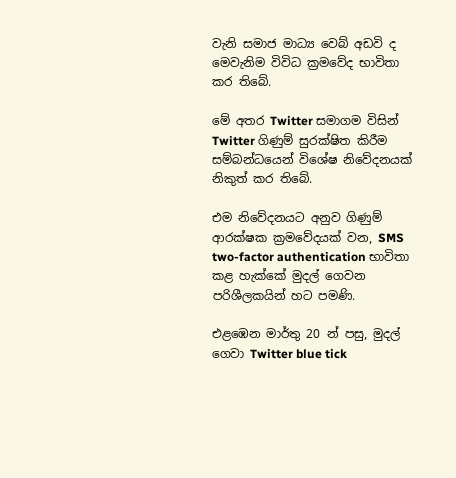වැනි සමාජ මාධ්‍ය වෙබ් අඩවි ද මෙවැනිම විවිධ ක්‍රමවේද භාවිතා කර තිබේ.

මේ අතර Twitter සමාගම විසින් Twitter ගිණුම් සුරක්ෂිත කිරීම සම්බන්ධයෙන් විශේෂ නිවේදනයක් නිකුත් කර තිබේ.

එම නිවේදනයට අනුව ගිණුම් ආරක්ෂක ක්‍රමවේදයක් වන, SMS two-factor authentication භාවිතා කළ හැක්කේ මුදල් ගෙවන පරිශීලකයින් හට පමණි.

එළඹෙන මාර්තු 20 න් පසු, මුදල් ගෙවා Twitter blue tick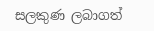සලකුණ ලබාගත්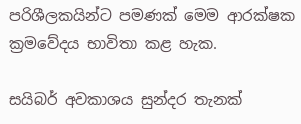පරිශීලකයින්ට පමණක් මෙම ආරක්ෂක ක්‍රමවේදය භාවිතා කළ හැක.

සයිබර් අවකාශය සුන්දර තැනක්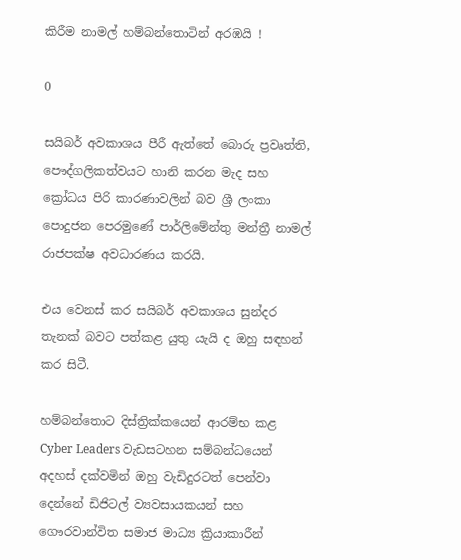කිරීම නාමල් හම්බන්තොටින් අරඹයි !

0

සයිබර් අවකාශය පීරී ඇත්තේ බොරු ප්‍රවෘත්ති, පෞද්ගලිකත්වයට හානි කරන මැද සහ ක්‍රෝධය පිරි කාරණාවලින් බව ශ්‍රී ලංකා පොදුජන පෙරමුණේ පාර්ලිමේන්තු මන්ත්‍රී නාමල් රාජපක්ෂ අවධාරණය කරයි.

එය වෙනස් කර සයිබර් අවකාශය සුන්දර තැනක් බවට පත්කළ යුතු යැයි ද ඔහු සඳහන් කර සිටී.

හම්බන්තොට දිස්ත්‍රික්කයෙන් ආරම්භ කළ Cyber Leaders වැඩසටහන සම්බන්ධයෙන් අදහස් දක්වමින් ඔහු වැඩිදුරටත් පෙන්වා දෙන්නේ ඩිජිටල් ව්‍යවසායකයන් සහ ගෞරවාන්විත සමාජ මාධ්‍ය ක්‍රියාකාරීන්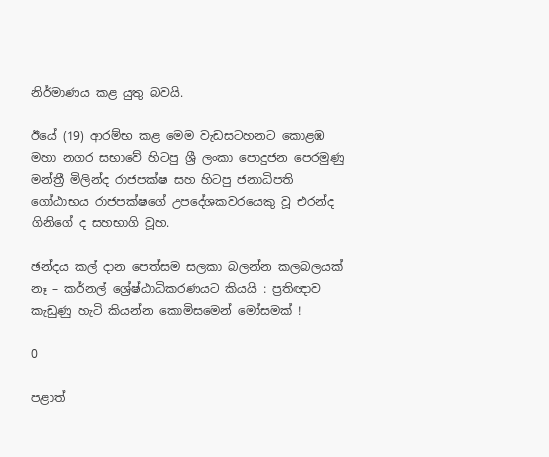නිර්මාණය කළ යුතු බවයි.

ඊයේ (19) ආරම්භ කළ මෙම වැඩසටහනට කොළඹ මහා නගර සභාවේ හිටපු ශ්‍රී ලංකා පොදුජන පෙරමුණු මන්ත්‍රී මිලින්ද රාජපක්ෂ සහ හිටපු ජනාධිපති ගෝඨාභය රාජපක්ෂගේ උපදේශකවරයෙකු වූ එරන්ද ගිනිගේ ද සහභාගි වූහ.

ඡන්දය කල් දාන පෙත්සම සලකා බලන්න කලබලයක් නෑ – කර්නල් ශ්‍රේෂ්ඨාධිකරණයට කියයි : ප්‍රතිඥාව කැඩුණු හැටි කියන්න කොමිසමෙන් මෝසමක් !

0

පළාත්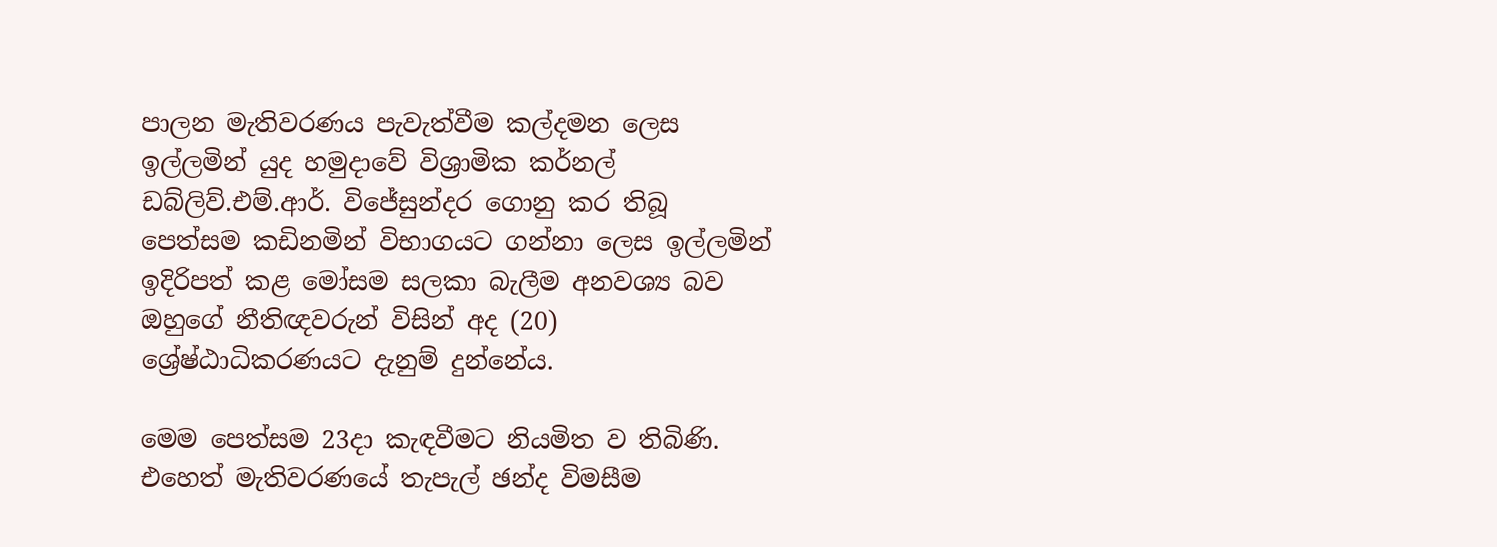පාලන මැතිවරණය පැවැත්වීම කල්දමන ලෙස ඉල්ලමින් යුද හමුදාවේ විශ්‍රාමික කර්නල් ඩබ්ලිව්.එම්.ආර්. විජේසුන්දර ගොනු කර තිබූ පෙත්සම කඩිනමින් විභාගයට ගන්නා ලෙස ඉල්ලමින් ඉදිරිපත් කළ මෝසම සලකා බැලීම අනවශ්‍ය බව ඔහුගේ නීතිඥවරුන් විසින් අද (20) ශ්‍රේෂ්ඨාධිකරණයට දැනුම් දුන්නේය.

මෙම පෙත්සම 23දා කැඳවීමට නියමිත ව තිබිණි. එහෙත් මැතිවරණයේ තැපැල් ඡන්ද විමසීම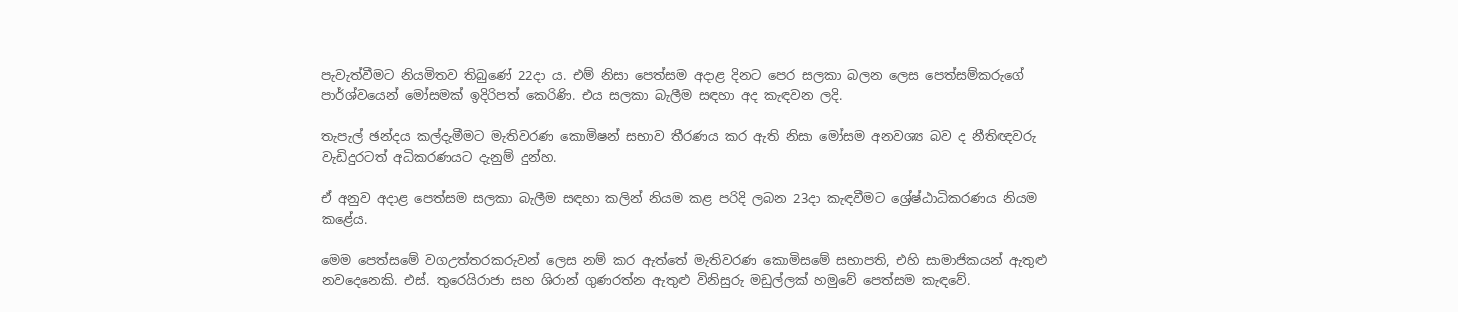පැවැත්වීමට නියමිතව තිබුණේ 22දා ය. එම් නිසා පෙත්සම අදාළ දිනට පෙර සලකා බලන ලෙස පෙත්සම්කරුගේ පාර්ශ්වයෙන් මෝසමක් ඉදිරිපත් කෙරිණි. එය සලකා බැලීම සඳහා අද කැඳවන ලදි.

තැපැල් ඡන්දය කල්දැමීමට මැතිවරණ කොමිෂන් සභාව තීරණය කර ඇති නිසා මෝසම අනවශ්‍ය බව ද නීතිඥවරු වැඩිදුරටත් අධිකරණයට දැනුම් දුන්හ.

ඒ අනුව අදාළ පෙත්සම සලකා බැලීම සඳහා කලින් නියම කළ පරිදි ලබන 23දා කැඳවීමට ශ්‍රේෂ්ඨාධිකරණය නියම කළේය.

මෙම පෙත්සමේ වගඋත්තරකරුවන් ලෙස නම් කර ඇත්තේ මැතිවරණ කොමිසමේ සභාපති, එහි සාමාජිකයන් ඇතුළු නවදෙනෙකි. එස්. තුරෙයිරාජා සහ ශිරාන් ගුණරත්න ඇතුළු විනිසුරු මඩුල්ලක් හමුවේ පෙත්සම කැඳවේ.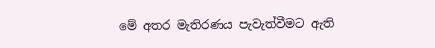මේ අතර මැතිරණය පැවැත්වීමට ඇති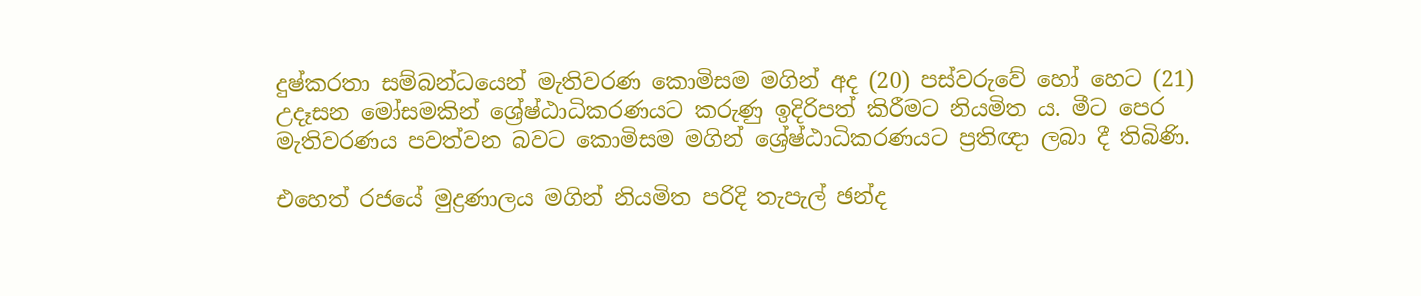දුෂ්කරතා සම්බන්ධයෙන් මැතිවරණ කොමිසම මගින් අද (20) පස්වරුවේ හෝ හෙට (21) උදෑසන මෝසමකින් ශ්‍රේෂ්ඨාධිකරණයට කරුණු ඉදිරිපත් කිරීමට නියමිත ය. මීට පෙර මැතිවරණය පවත්වන බවට කොමිසම මගින් ශ්‍රේෂ්ඨාධිකරණයට ප්‍රතිඥා ලබා දී තිබිණි.

එහෙත් රජයේ මුද්‍රණාලය මගින් නියමිත පරිදි තැපැල් ඡන්ද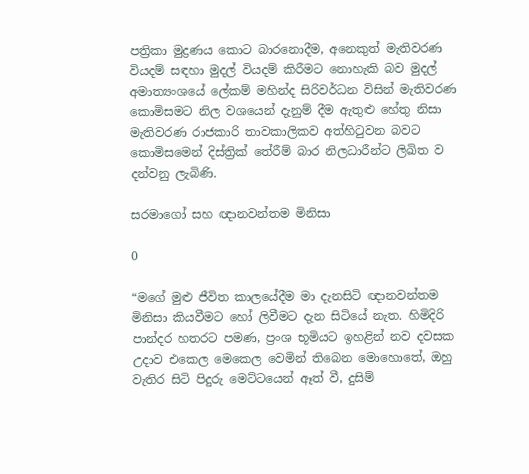පත්‍රිකා මුද්‍රණය කොට බාරනොදීම, අනෙකුත් මැතිවරණ වියදම් සඳහා මුදල් වියදම් කිරීමට නොහැකි බව මුදල් අමාත්‍යංශයේ ලේකම් මහින්ද සිරිවර්ධන විසින් මැතිවරණ කොමිසමට නිල වශයෙන් දැනුම් දීම ඇතුළු හේතු නිසා මැතිවරණ රාජකාරි තාවකාලිකව අත්හිටුවන බවට කොමිසමෙන් දිස්ත්‍රික් තේරීම් බාර නිලධාරීන්ට ලිඛිත ව දන්වනු ලැබිණි.

සරමාගෝ සහ ඥානවන්තම මිනිසා

0

“මගේ මුළු ජීවිත කාලයේදීම මා දැනසිටි ඥානවන්තම මිනිසා කියවීමට හෝ ලිවීමට දැන සිටියේ නැත. හිමිදිරි පාන්දර හතරට පමණ, ප්‍රංශ භූමියට ඉහළින් නව දවසක උදාව එකෙල මෙකෙල වෙමින් තිබෙන මොහොතේ, ඔහු වැතිර සිටි පිදුරු මෙට්ටයෙන් ඈත් වී, දුසිම්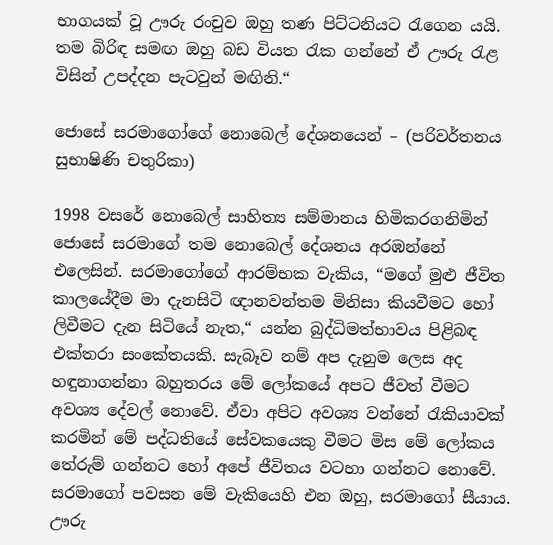භාගයක් වූ ඌරු රංචුව ඔහු තණ පිට්ටනියට රැගෙන යයි. තම බිරිඳ සමඟ ඔහු බඩ වියත රැක ගන්නේ ඒ ඌරු රැළ විසින් උපද්දන පැටවුන් මඟිනි.“

ජොසේ සරමාගෝගේ නොබෙල් දේශනයෙන් – (පරිවර්තනය සුභාෂිණි චතුරිකා)

1998 වසරේ නොබෙල් සාහිත්‍ය සම්මානය හිමිකරගනිමින් ජොසේ සරමාගේ තම නොබෙල් දේශනය අරඹන්නේ එලෙසින්. සරමාගෝගේ ආරම්භක වැකිය, “මගේ මුළු ජීවිත කාලයේදීම මා දැනසිටි ඥානවන්තම මිනිසා කියවීමට හෝ ලිවීමට දැන සිටියේ නැත,“ යන්න බුද්ධිමත්භාවය පිළිබඳ එක්තරා සංකේතයකි. සැබෑව නම් අප දැනුම ලෙස අද හඳුනාගන්නා බහුතරය මේ ලෝකයේ අපට ජීවත් වීමට අවශ්‍ය දේවල් නොවේ. ඒවා අපිට අවශ්‍ය වන්නේ රැකියාවක් කරමින් මේ පද්ධතියේ සේවකයෙකු වීමට මිස මේ ලෝකය තේරුම් ගන්නට හෝ අපේ ජීවිතය වටහා ගන්නට නොවේ. සරමාගෝ පවසන මේ වැකියෙහි එන ඔහු, සරමාගෝ සීයාය. ඌරු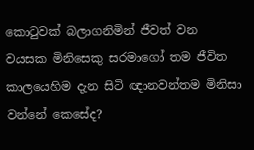කොටුවක් බලාගනිමින් ජීවත් වන වයසක මිනිසෙකු සරමාගෝ තම ජීවිත කාලයෙහිම දැන සිටි ඥානවන්තම මිනිසා වන්නේ කෙසේද?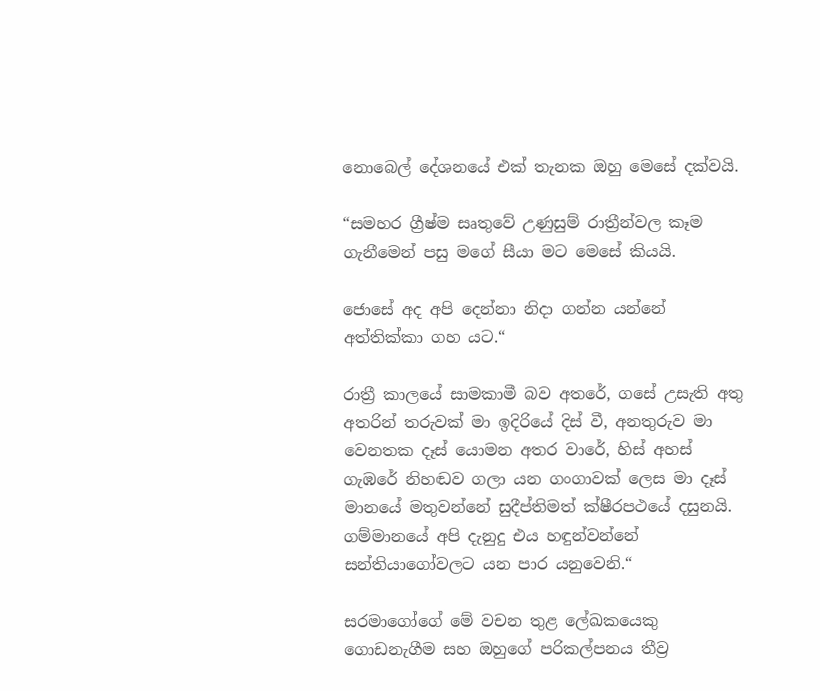නොබෙල් දේශනයේ එක් තැනක ඔහු මෙසේ දක්වයි.

“සමහර ග්‍රීෂ්ම සෘතුවේ උණුසුම් රාත්‍රීන්වල කෑම ගැනීමෙන් පසු මගේ සීයා මට මෙසේ කියයි.

ජොසේ අද අපි දෙන්නා නිදා ගන්න යන්නේ අත්තික්කා ගහ යට.“

රාත්‍රී කාලයේ සාමකාමී බව අතරේ, ගසේ උසැති අතු අතරින් තරුවක් මා ඉදිරියේ දිස් වී, අනතුරුව මා වෙනතක දෑස් යොමන අතර වාරේ, හිස් අහස් ගැඹරේ නිහඬව ගලා යන ගංගාවක් ලෙස මා දෑස් මානයේ මතුවන්නේ සුදීප්තිමත් ක්ෂීරපථයේ දසුනයි. ගම්මානයේ අපි දැනුදු එය හඳුන්වන්නේ සන්තියාගෝවලට යන පාර යනුවෙනි.“

සරමාගෝගේ මේ වචන තුළ ලේඛකයෙකු ගොඩනැගීම සහ ඔහුගේ පරිකල්පනය තීව්‍ර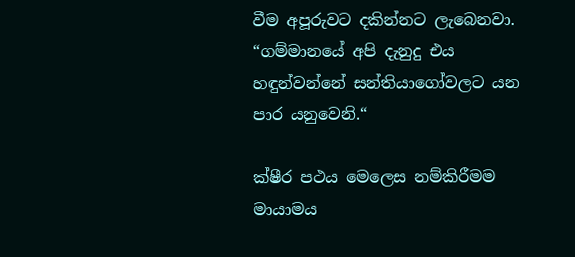වීම අපූරුවට දකින්නට ලැබෙනවා.
“ගම්මානයේ අපි දැනුදු එය හඳුන්වන්නේ සන්තියාගෝවලට යන පාර යනුවෙනි.“

ක්ෂීර පථය මෙලෙස නම්කිරීමම මායාමය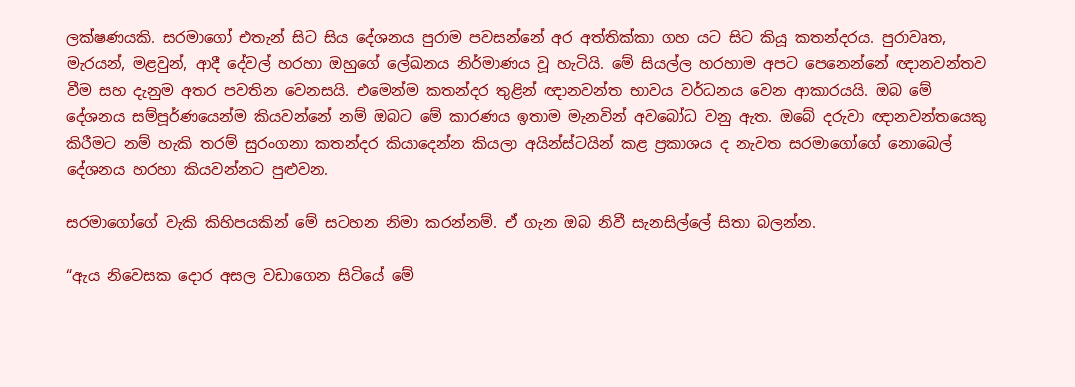ලක්ෂණයකි. සරමාගෝ එතැන් සිට සිය දේශනය පුරාම පවසන්නේ අර අත්තික්කා ගහ යට සිට කියූ කතන්දරය. පුරාවෘත, මැරයන්, මළවුන්, ආදී දේවල් හරහා ඔහුගේ ලේඛනය නිර්මාණය වූ හැටියි. මේ සියල්ල හරහාම අපට පෙනෙන්නේ ඥානවන්තව වීම සහ දැනුම අතර පවතින වෙනසයි. එමෙන්ම කතන්දර තුළින් ඥානවන්ත භාවය වර්ධනය වෙන ආකාරයයි. ඔබ මේ දේශනය සම්පූර්ණයෙන්ම කියවන්නේ නම් ඔබට මේ කාරණය ඉතාම මැනවින් අවබෝධ වනු ඇත. ඔබේ දරුවා ඥානවන්තයෙකු කිරීමට නම් හැකි තරම් සුරංගනා කතන්දර කියාදෙන්න කියලා අයින්ස්ටයින් කළ ප්‍රකාශය ද නැවත සරමාගෝගේ නොබෙල් දේශනය හරහා කියවන්නට පුළුවන.

සරමාගෝගේ වැකි කිහිපයකින් මේ සටහන නිමා කරන්නම්. ඒ ගැන ඔබ නිවී සැනසිල්ලේ සිතා බලන්න.

“ඇය නිවෙසක දොර අසල වඩාගෙන සිටියේ මේ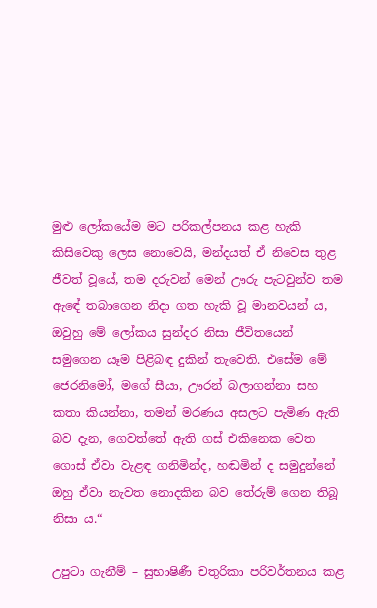මුළු ලෝකයේම මට පරිකල්පනය කළ හැකි කිසිවෙකු ලෙස නොවෙයි, මන්දයත් ඒ නිවෙස තුළ ජීවත් වූයේ, තම දරුවන් මෙන් ඌරු පැටවුන්ව තම ඇඳේ තබාගෙන නිදා ගත හැකි වූ මානවයන් ය, ඔවුහු මේ ලෝකය සුන්දර නිසා ජීවිතයෙන් සමුගෙන යෑම පිළිබඳ දුකින් තැවෙති. එසේම මේ ජෙරනිමෝ, මගේ සීයා, ඌරන් බලාගන්නා සහ කතා කියන්නා, තමන් මරණය අසලට පැමිණ ඇති බව දැන, ගෙවත්තේ ඇති ගස් එකිනෙක වෙත ගොස් ඒවා වැළඳ ගනිමින්ද, හඬමින් ද සමුදුන්නේ ඔහු ඒවා නැවත නොදකින බව තේරුම් ගෙන තිබූ නිසා ය.“

උපුටා ගැනීම් – සුභාෂිණී චතුරිකා පරිවර්තනය කළ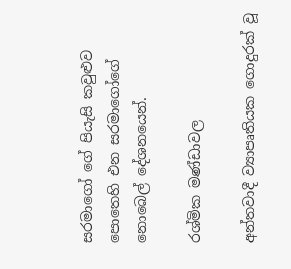සරමාගෝ ගේ පියැසි කවුළුව පොතෙහි එන සරමාගෝගේ නොබෙල් දේශනයෙන්.

රශ්මික මණ්ඩාවල

අන්තවාදී ව්‍යාපෘතියක ගොදුරක් වූ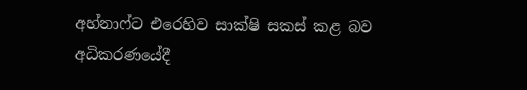අහ්නාෆ්ට එරෙහිව සාක්ෂි සකස් කළ බව අධිකරණයේදී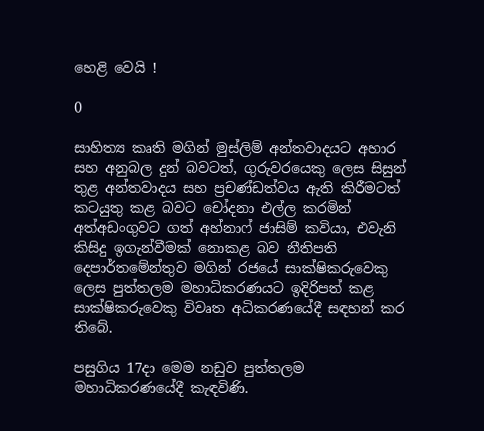හෙළි වෙයි !

0

සාහිත්‍ය කෘති මගින් මුස්ලිම් අන්තවාදයට අහාර සහ අනුබල දුන් බවටත්, ගුරුවරයෙකු ලෙස සිසුන් තුළ අන්තවාදය සහ ප්‍රචණ්ඩත්වය ඇති කිරීමටත් කටයුතු කළ බවට චෝදනා එල්ල කරමින් අත්අඩංගුවට ගත් අහ්නාෆ් ජාසිම් කවියා, එවැනි කිසිදු ඉගැන්වීමක් නොකළ බව නීතිපති දෙපාර්තමේන්තුව මගින් රජයේ සාක්ෂිකරුවෙකු ලෙස පුත්තලම මහාධිකරණයට ඉදිරිපත් කළ සාක්ෂිකරුවෙකු විවෘත අධිකරණයේදී සඳහන් කර තිබේ.

පසුගිය 17දා මෙම නඩුව පුත්තලම මහාධිකරණයේදී කැඳවිණි.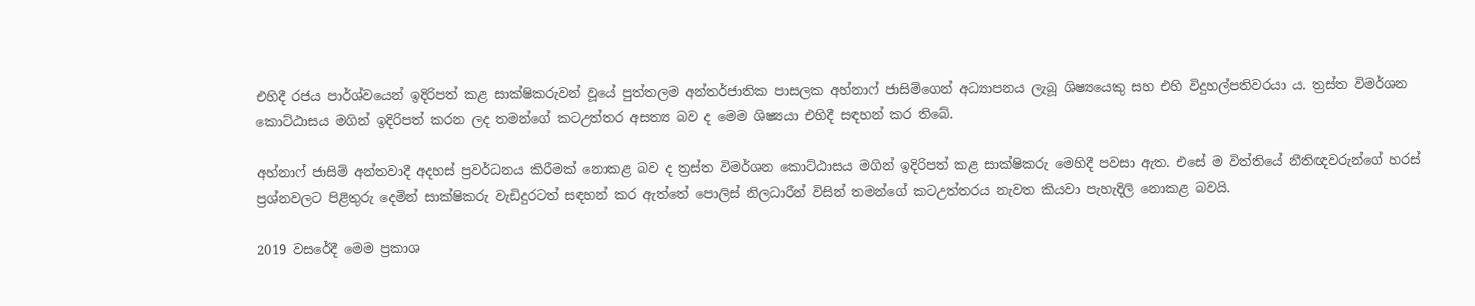එහිදී රජය පාර්ශ්වයෙන් ඉදිරිපත් කළ සාක්ෂිකරුවන් වූයේ පුත්තලම අන්තර්ජාතික පාසලක අහ්නාෆ් ජාසිම්ගෙන් අධ්‍යාපනය ලැබූ ශිෂ්‍යයෙකු සහ එහි විදුහල්පතිවරයා ය. ත්‍රස්ත විමර්ශන කොට්ඨාසය මගින් ඉදිරිපත් කරන ලද තමන්ගේ කටඋත්තර අසත්‍ය බව ද මෙම ශිෂ්‍යයා එහිදී සඳහන් කර තිබේ.

අහ්නාෆ් ජාසිම් අන්තවාදී අදහස් ප්‍රවර්ධනය කිරීමක් නොකළ බව ද ත්‍රස්ත විමර්ශන කොට්ඨාසය මගින් ඉදිරිපත් කළ සාක්ෂිකරු මෙහිදී පවසා ඇත. එසේ ම විත්තියේ නීතිඥවරුන්ගේ හරස් ප්‍රශ්නවලට පිළිතුරු දෙමින් සාක්ෂිකරු වැඩිදුරටත් සඳහන් කර ඇත්තේ පොලිස් නිලධාරීන් විසින් තමන්ගේ කටඋත්තරය නැවත කියවා පැහැදිලි නොකළ බවයි.

2019 වසරේදී මෙම ප්‍රකාශ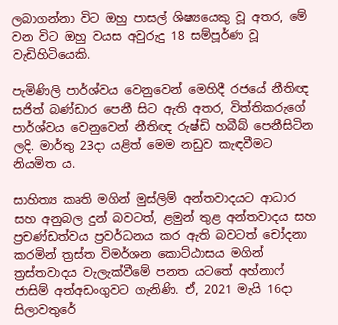ලබාගන්නා විට ඔහු පාසල් ශිෂ්‍යයෙකු වූ අතර, මේ වන විට ඔහු වයස අවුරුදු 18 සම්පූර්ණ වූ වැඩිහිටියෙකි.

පැමිණිලි පාර්ශ්වය වෙනුවෙන් මෙහිදී රජයේ නීතිඥ සජිත් බණ්ඩාර පෙනී සිට ඇති අතර, විත්තිකරුගේ පාර්ශ්වය වෙනුවෙන් නීතිඥ රුෂ්ඩි හබීබ් පෙනීසිටින ලදි. මාර්තු 23දා යළිත් මෙම නඩුව කැඳවීමට නියමිත ය.

සාහිත්‍ය කෘති මගින් මුස්ලිම් අන්තවාදයට ආධාර සහ අනුබල දුන් බවටත්, ළමුන් තුළ අන්තවාදය සහ ප්‍රචණ්ඩත්වය ප්‍රවර්ධනය කර ඇති බවටත් චෝදනා කරමින් ත්‍රස්ත විමර්ශන කොට්ඨාසය මගින් ත්‍රස්තවාදය වැලැක්වීමේ පනත යටතේ අහ්නාෆ් ජාසිම් අත්අඩංගුවට ගැනිණි. ඒ, 2021 මැයි 16දා සිලාවතුරේ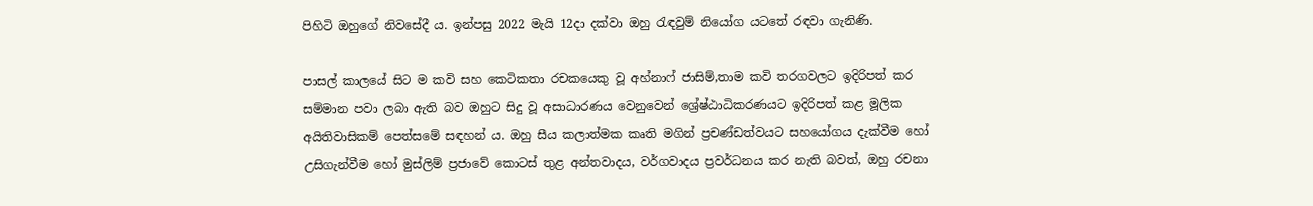පිහිටි ඔහුගේ නිවසේදී ය. ඉන්පසු 2022 මැයි 12දා දක්වා ඔහු රැඳවුම් නියෝග යටතේ රඳවා ගැනිණි.

පාසල් කාලයේ සිට ම කවි සහ කෙටිකතා රචකයෙකු වූ අහ්නාෆ් ජාසිම්,තාම කවි තරගවලට ඉදිරිපත් කර සම්මාන පවා ලබා ඇති බව ඔහුට සිදු වූ අසාධාරණය වෙනුවෙන් ශ්‍රේෂ්ඨාධිකරණයට ඉදිරිපත් කළ මූලික අයිතිවාසිකම් පෙත්සමේ සඳහන් ය. ඔහු සීය කලාත්මක කෘති මගින් ප්‍රචණ්ඩත්වයට සහයෝගය දැක්වීම හෝ උසිගැන්වීම හෝ මුස්ලිම් ප්‍රජාවේ කොටස් තුළ අන්තවාදය, වර්ගවාදය ප්‍රවර්ධනය කර නැති බවත්, ඔහු රචනා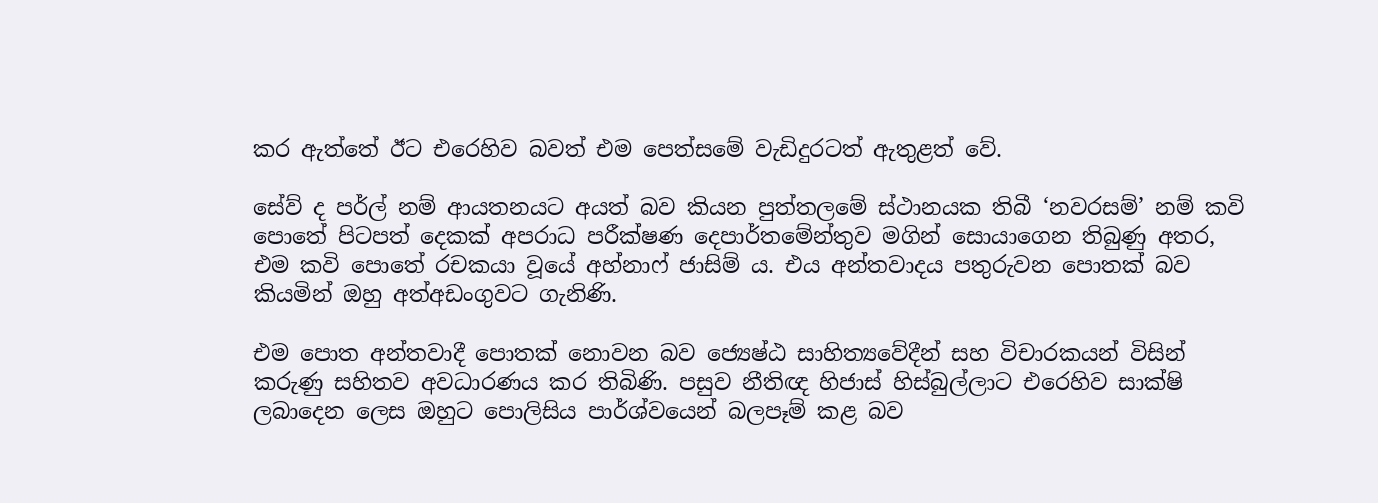කර ඇත්තේ ඊට එරෙහිව බවත් එම පෙත්සමේ වැඩිදුරටත් ඇතුළත් වේ.

සේව් ද පර්ල් නම් ආයතනයට අයත් බව කියන පුත්තලමේ ස්ථානයක තිබී ‘නවරසම්’ නම් කවි පොතේ පිටපත් දෙකක් අපරාධ පරීක්ෂණ දෙපාර්තමේන්තුව මගින් සොයාගෙන තිබුණු අතර, එම කවි පොතේ රචකයා වූයේ අහ්නාෆ් ජාසිම් ය. එය අන්තවාදය පතුරුවන පොතක් බව කියමින් ඔහු අත්අඩංගුවට ගැනිණි.

එම පොත අන්තවාදී පොතක් නොවන බව ජ්‍යෙෂ්ඨ සාහිත්‍යවේදීන් සහ විචාරකයන් විසින් කරුණු සහිතව අවධාරණය කර තිබිණි. පසුව නීතිඥ හිජාස් හිස්බුල්ලාට එරෙහිව සාක්ෂි ලබාදෙන ලෙස ඔහුට පොලිසිය පාර්ශ්වයෙන් බලපෑම් කළ බව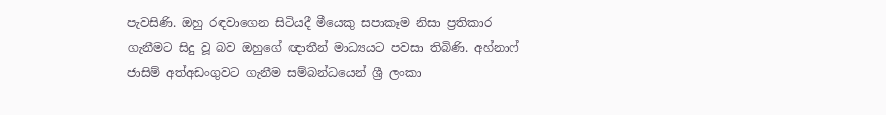පැවසිණි. ඔහු රඳවාගෙන සිටියදී මීයෙකු සපාකෑම නිසා ප්‍රතිකාර ගැනීමට සිදු වූ බව ඔහුගේ ඥාතීන් මාධ්‍යයට පවසා තිබිණි. අහ්නාෆ් ජාසිම් අත්අඩංගුවට ගැනීම සම්බන්ධයෙන් ශ්‍රී ලංකා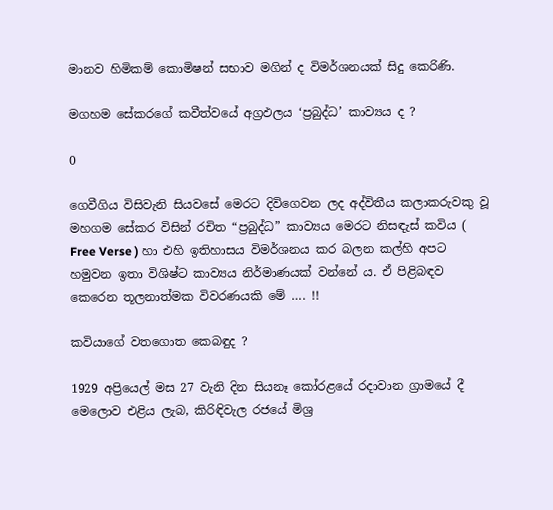මානව හිමිකම් කොමිෂන් සභාව මගින් ද විමර්ශනයක් සිදු කෙරිණි.

මගහම සේකරගේ කවීත්වයේ අග්‍රඵලය ‘ප්‍රබුද්ධ’ කාව්‍යය ද ?

0

ගෙවීගිය විසිවැනි සියවසේ මෙරට දිවිගෙවන ලද අද්විතීය කලාකරුවකු වූ මහගම සේකර විසින් රචිත “ප්‍රබුද්ධ” කාව්‍යය මෙරට නිසඳැස් කවිය ( Free Verse ) හා එහි ඉතිහාසය විමර්ශනය කර බලන කල්හි අපට හමුවන ඉතා විශිෂ්ට කාව්‍යය නිර්මාණයක් වන්නේ ය. ඒ පිළිබඳව කෙරෙන තූලනාත්මක විවරණයකි මේ …. !!

කවියාගේ වතගොත කෙබඳුද ?

1929 අප්‍රියෙල් මස 27 වැනි දින සියනෑ කෝරළයේ රදාවාන ග්‍රාමයේ දී මෙලොව එළිය ලැබ, කිරිඳිවැල රජයේ මිශ්‍ර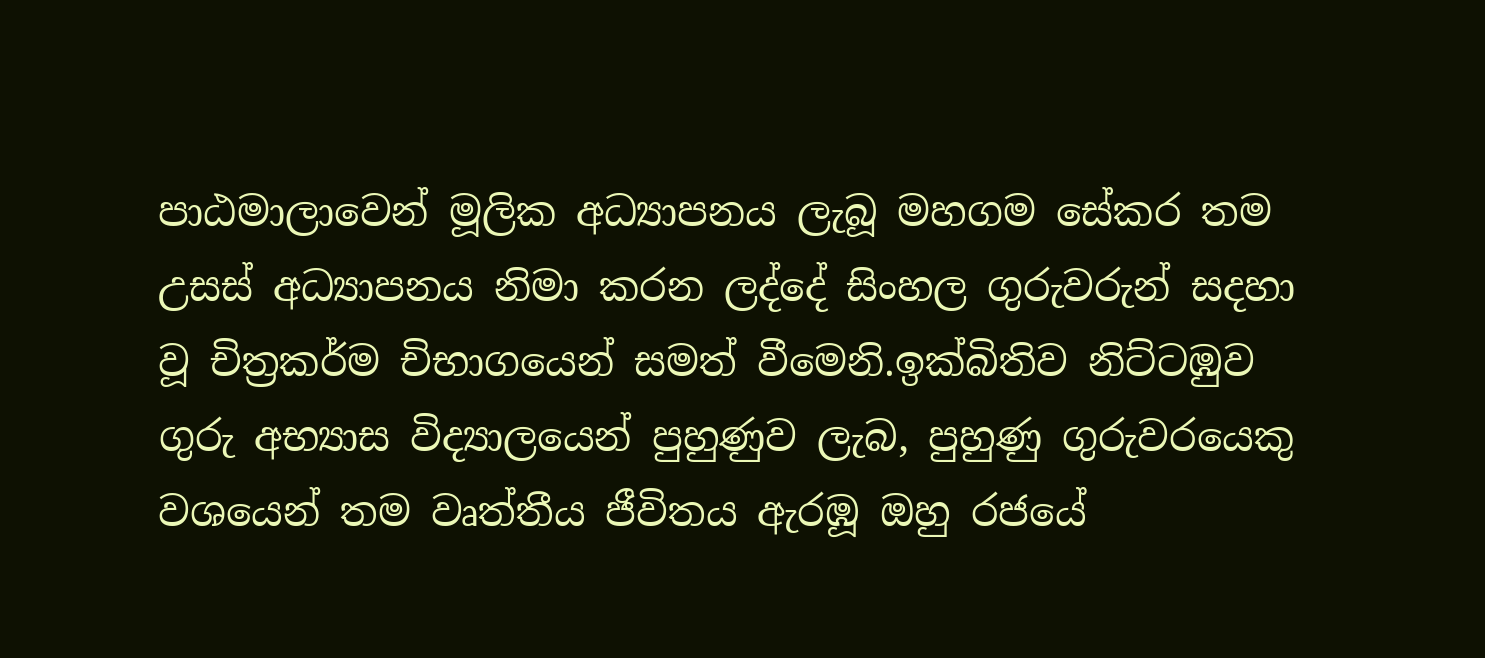පාඨමාලාවෙන් මූලික අධ්‍යාපනය ලැබූ මහගම සේකර තම උසස් අධ්‍යාපනය නිමා කරන ලද්දේ සිංහල ගුරුවරුන් සදහා වූ චිත්‍රකර්ම චිභාගයෙන් සමත් වීමෙනි.ඉක්බිතිව නිට්ටඹුව ගුරු අභ්‍යාස විද්‍යාලයෙන් පුහුණුව ලැබ, පුහුණු ගුරුවරයෙකු වශයෙන් තම වෘත්තීය ජීවිතය ඇරඹූ ඔහු රජයේ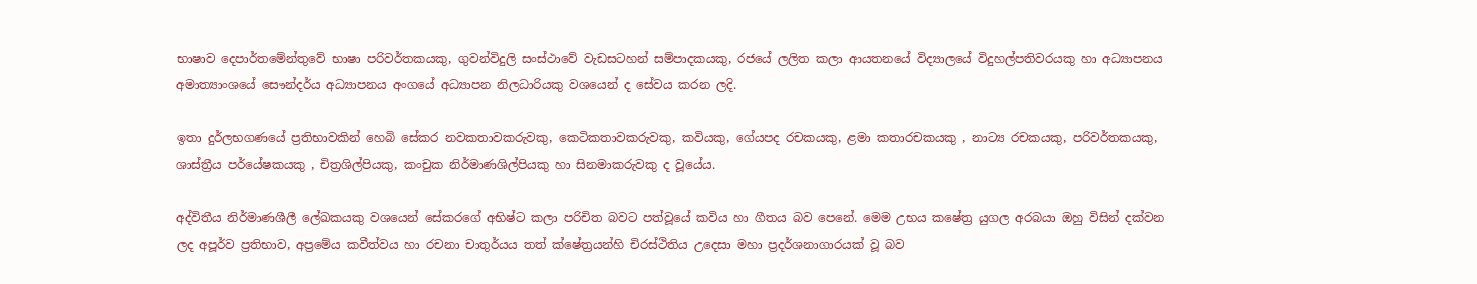භාෂාව දෙපාර්තමේන්තුවේ භාෂා පරිවර්තකයකු, ගුවන්විදුලි සංස්ථාවේ වැඩසටහන් සම්පාදකයකු, රජයේ ලලිත කලා ආයතනයේ විද්‍යාලයේ විදුහල්පතිවරයකු හා අධ්‍යාපනය අමාත්‍යාංශයේ සෞන්දර්ය අධ්‍යාපනය අංගයේ අධ්‍යාපන නිලධාරියකු වශයෙන් ද සේවය කරන ලදි.

ඉතා දුර්ලභගණයේ ප්‍රතිභාවකින් හෙබි සේකර නවකතාවකරුවකු, කෙටිකතාවකරුවකු, කවියකු, ගේයපද රචකයකු, ළමා කතාරචකයකු , නාට්‍ය රචකයකු, පරිවර්තකයකු, ශාස්ත්‍රීය පර්යේෂකයකු , චිත්‍රශිල්පියකු, කංචුක නිර්මාණශිල්පියකු හා සිනමාකරුවකු ද වූයේය.

අද්විතීය නිර්මාණශීලී ලේඛකයකු වශයෙන් සේකරගේ අභිෂ්ට කලා පරිචිත බවට පත්වූයේ කවිය හා ගීතය බව පෙනේ. මෙම උභය කෂේත්‍ර යුගල අරබයා ඔහු විසින් දක්වන ලද අපූර්ව ප්‍රතිභාව, අප්‍රමේය කවීත්වය හා රචනා චාතුර්යය තත් ක්ෂේත්‍රයන්හි චිරස්ථිතිය උදෙසා මහා ප්‍රදර්ශනාගාරයක් වූ බව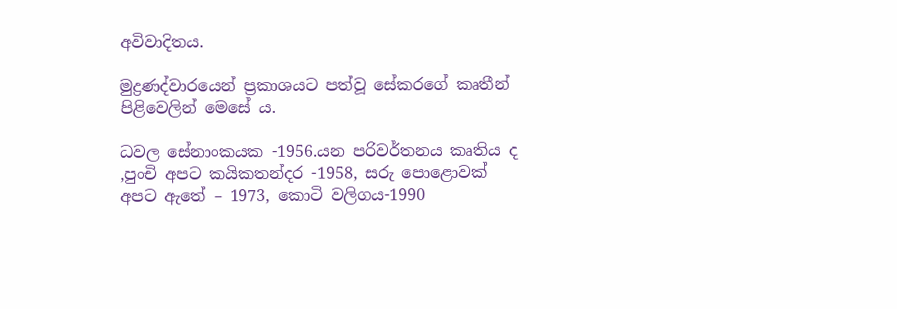අවිවාදිතය.

මුද්‍රණද්වාරයෙන් ප්‍රකාශයට පත්වූ සේකරගේ කෘතීන් පිළිවෙලින් මෙසේ ය.

ධවල සේනාංකයක -1956.යන පරිවර්තනය කෘතිය ද ,පුංචි අපට කයිකතන්දර -1958, සරු පොළොවක් අපට ඇතේ – 1973, කොටි වලිගය-1990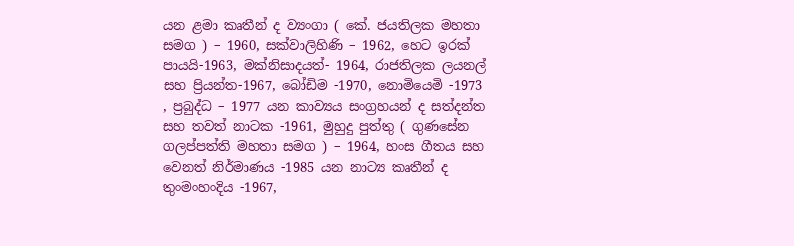යන ළමා කෘතීන් ද ව්‍යංගා ( කේ. ජයතිලක මහතා සමග ) – 1960, සක්වාලිහිණි – 1962, හෙට ඉරක් පායයි-1963, මක්නිසාදයත්- 1964, රාජතිලක ලයනල් සහ ප්‍රියන්ත-1967, බෝඩිම -1970, නොමියෙමි -1973 , ප්‍රබුද්ධ – 1977 යන කාව්‍යය සංග්‍රහයන් ද සත්දන්ත සහ තවත් නාටක -1961, මුහුදු පුත්තු ( ගුණසේන ගලප්පත්ති මහතා සමග ) – 1964, හංස ගීතය සහ වෙනත් නිර්මාණය -1985 යන නාට්‍ය කෘතීන් ද තුංමංහංදිය -1967,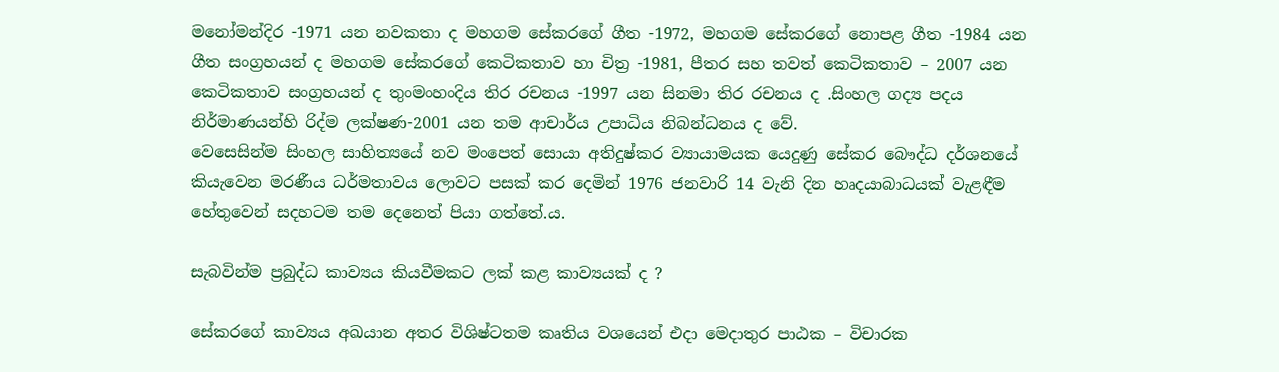මනෝමන්දිර -1971 යන නවකතා ද මහගම සේකරගේ ගීත -1972, මහගම සේකරගේ නොපළ ගීත -1984 යන ගීත සංග්‍රහයන් ද මහගම සේකරගේ කෙටිකතාව හා චිත්‍ර -1981, පීතර සහ තවත් කෙටිකතාව – 2007 යන කෙටිකතාව සංග්‍රහයන් ද තුංමංහංදිය තිර රචනය -1997 යන සිනමා තිර රචනය ද .සිංහල ගද්‍ය පදය නිර්මාණයන්හි රිද්ම ලක්ෂණ-2001 යන තම ආචාර්ය උපාධිය නිබන්ධනය ද වේ.
වෙසෙසින්ම සිංහල සාහිත්‍යයේ නව මංපෙත් සොයා අතිදුෂ්කර ව්‍යායාමයක යෙදුණු සේකර බෞද්ධ දර්ශනයේ කියැවෙන මරණීය ධර්මතාවය ලොවට පසක් කර දෙමින් 1976 ජනවාරි 14 වැනි දින හෘදයාබාධයක් වැළඳීම හේතුවෙන් සදහටම තම දෙනෙත් පියා ගත්තේ.ය.

සැබවින්ම ප්‍රබුද්ධ කාව්‍යය කියවීමකට ලක් කළ කාව්‍යයක් ද ?

සේකරගේ කාව්‍යය අඛයාන අතර විශිෂ්ටතම කෘතිය වශයෙන් එදා මෙදාතුර පාඨක – විචාරක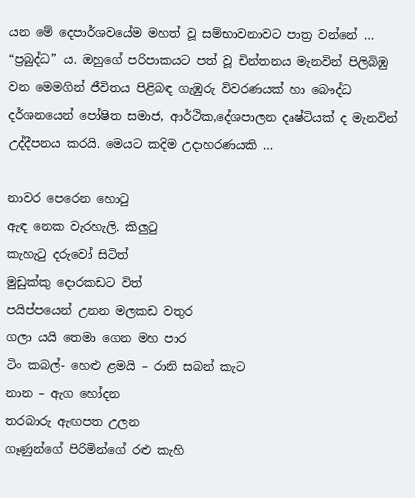යන මේ දෙපාර්ශවයේම මහත් වූ සම්භාවනාවට පාත්‍ර වන්නේ … “ප්‍රබුද්ධ” ය. ඔහුගේ පරිපාකයට පත් වූ චින්තනය මැනවින් පිලිබිඹු වන මෙමගින් ජීවිතය පිළිබඳ ගැඹුරු විවරණයක් හා බෞද්ධ දර්ශනයෙන් පෝෂිත සමාජ, ආර්ථික,දේශපාලන දෘෂ්ටියක් ද මැනවින් උද්දීපනය කරයි. මෙයට කදිම උදාහරණයකි …

නාවර පෙරෙන හොටු
ඇඳ නෙක වැරහැලි. කිලුටු
කැහැටු දරුවෝ සිටිත්
මුඩුක්කු දොරකඩට විත්
පයිප්පයෙන් උනන මලකඩ වතුර
ගලා යයි තෙමා ගෙන මහ පාර
ටිං කබල්- හෙළු ළමයි – රානි සබන් කැට
නාන – ඇග හෝදන
තරබාරු ඇඟපත උලන
ගෑණුන්ගේ පිරිමින්ගේ රළු කැහි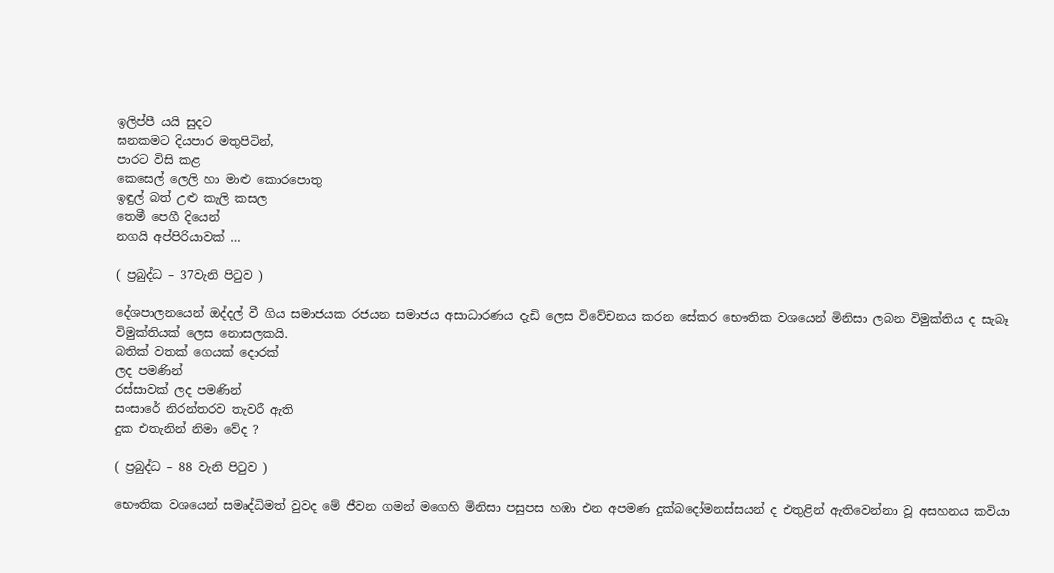ඉලිප්පී යයි සුදට
ඝනකමට දියපාර මතුපිටින්,
පාරට විසි කළ
කෙසෙල් ලෙලි හා මාළු කොරපොතු
ඉඳුල් බත් උළු කැලි කසල
තෙමී පෙගී දියෙන්
නගයි අප්පිරියාවක් …

( ප්‍රබුද්ධ – 37වැනි පිටුව )

දේශපාලනයෙන් ඔද්දල් වී ගිය සමාජයක රජයන සමාජය අසාධාරණය දැඩි ලෙස විවේචනය කරන සේකර භෞතික වශයෙන් මිනිසා ලබන විමුක්තිය ද සැබෑ විමුක්තියක් ලෙස නොසලකයි.
බතික් වතක් ගෙයක් දොරක්
ලද පමණින්
රස්සාවක් ලද පමණින්
සංසාරේ නිරන්තරව තැවරී ඇති
දුක එතැනින් නිමා වේද ?

( ප්‍රබුද්ධ – 88 වැනි පිටුව )

භෞතික වශයෙන් සමෘද්ධිමත් වුවද මේ ජීවන ගමන් මගෙහි මිනිසා පසුපස හඹා එන අපමණ දුක්බදෝමනස්සයන් ද එතුළින් ඇතිවෙන්නා වූ අසහනය කවියා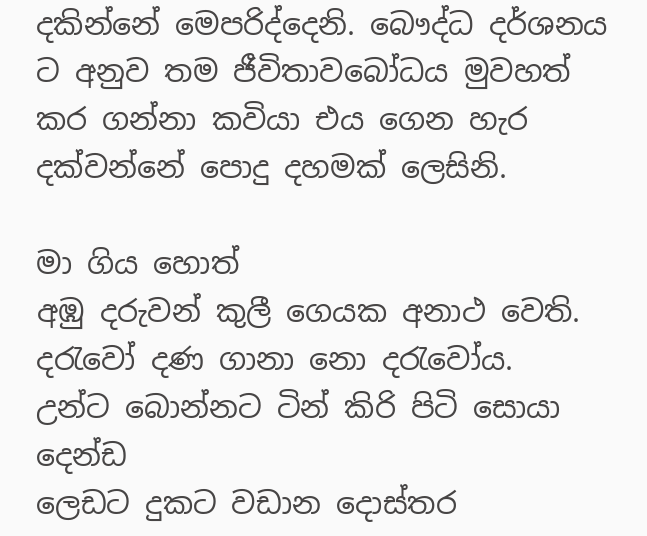දකින්නේ මෙපරිද්දෙනි. බෞද්ධ දර්ශනය ට අනුව තම ජීවිතාවබෝධය මුවහත් කර ගන්නා කවියා එය ගෙන හැර දක්වන්නේ පොදු දහමක් ලෙසිනි.

මා ගිය හොත්
අඹු දරුවන් කුලී ගෙයක අනාථ වෙති.
දරැවෝ දණ ගානා නො දරැවෝය.
උන්ට බොන්නට ටින් කිරි පිටි සොයා දෙන්ඩ
ලෙඩට දුකට වඩාන දොස්තර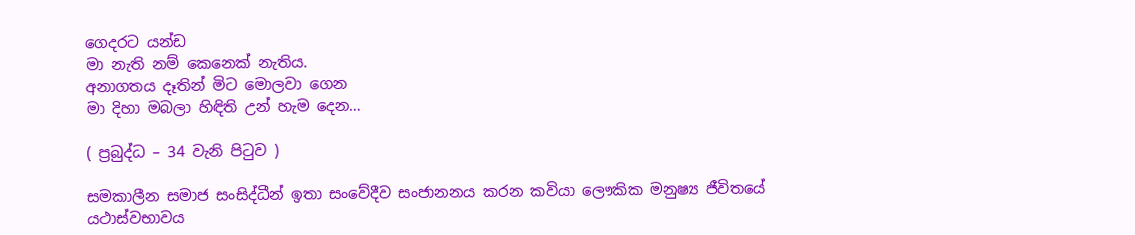ගෙදරට යන්ඩ
මා නැති නම් කෙනෙක් නැතිය.
අනාගතය දෑතින් මිට මොලවා ගෙන
මා දිහා මබලා හිඳිති උන් හැම දෙන…

( ප්‍රබුද්ධ – 34 වැනි පිටුව )

සමකාලීන සමාජ සංසිද්ධීන් ඉතා සංවේදීව සංජානනය කරන කවියා ලෞකික මනුෂ්‍ය ජීවිතයේ යථාස්වභාවය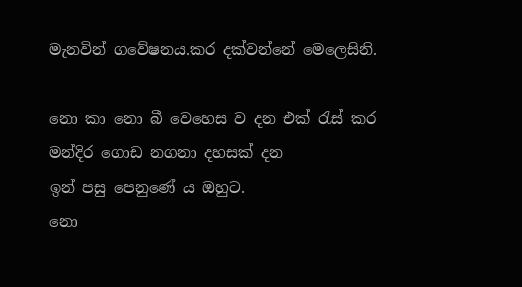මැනවින් ගවේෂනය.කර දක්වන්නේ මෙලෙසිනි.

නො කා නො බී වෙහෙස ව දන එක් රැස් කර
මන්දිර ගොඩ නගනා දහසක් දන
ඉන් පසු පෙනුණේ ය ඔහුට.
නො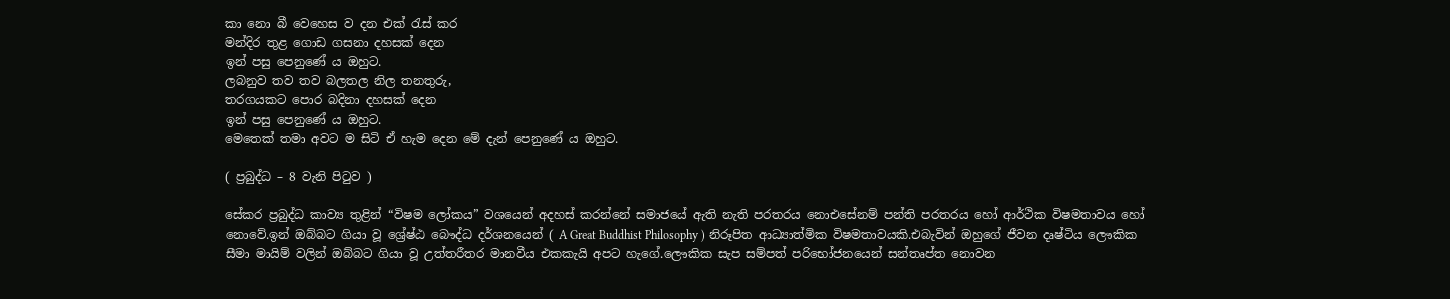කා නො බී වෙහෙස ව දන එක් රැස් කර
මන්දිර තුළ ගොඩ ගසනා දහසක් දෙන
ඉන් පසු පෙනුණේ ය ඔහුට.
ලබනුව තව තව බලතල නිල තනතුරු,
තරගයකට පොර බදිනා දහසක් දෙන
ඉන් පසු පෙනුණේ ය ඔහුට.
මෙතෙක් තමා අවට ම සිටි ඒ හැම දෙන මේ දැන් පෙනුණේ ය ඔහුට.

( ප්‍රබුද්ධ – 8 වැනි පිටුව )

සේකර ප්‍රබුද්ධ කාව්‍ය තුළින් “විෂම ලෝකය” වශයෙන් අදහස් කරන්නේ සමාජයේ ඇති නැති පරතරය නොඑසේනම් පන්ති පරතරය හෝ ආර්ථික විෂමතාවය හෝ නොවේ.ඉන් ඔබ්බට ගියා වූ ශ්‍රේෂ්ඨ බෞද්ධ දර්ශනයෙන් ( A Great Buddhist Philosophy ) නිරූපිත ආධ්‍යාත්මික විෂමතාවයකි.එබැවින් ඔහුගේ ජීවන දෘෂ්ටිය ලෞකික සීමා මායිම් වලින් ඔබ්බට ගියා වූ උත්තරීතර මානවීය එකකැයි අපට හැගේ.ලෞකික සැප සම්පත් පරිභෝජනයෙන් සන්තෘප්ත නොවන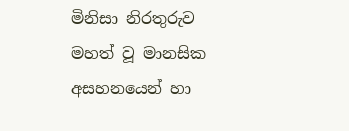මිනිසා නිරතුරුව මහත් වූ මානසික අසහනයෙන් හා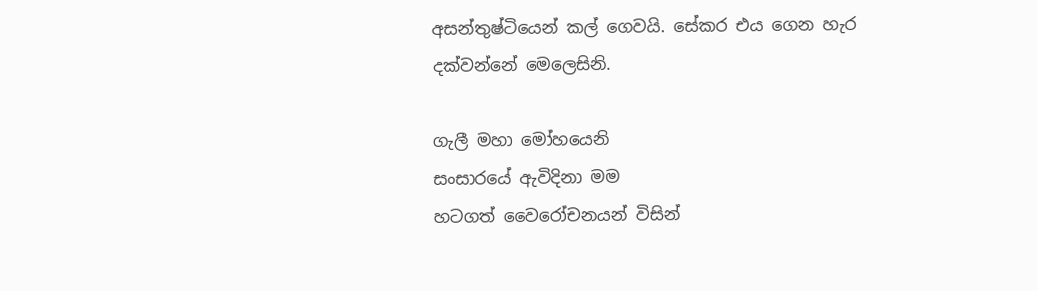අසන්තුෂ්ටියෙන් කල් ගෙවයි. සේකර එය ගෙන හැර දක්වන්නේ මෙලෙසිනි.

ගැලී මහා මෝහයෙනි
සංසාරයේ ඇවිදිනා මම
හටගත් වෛරෝචනයන් විසින්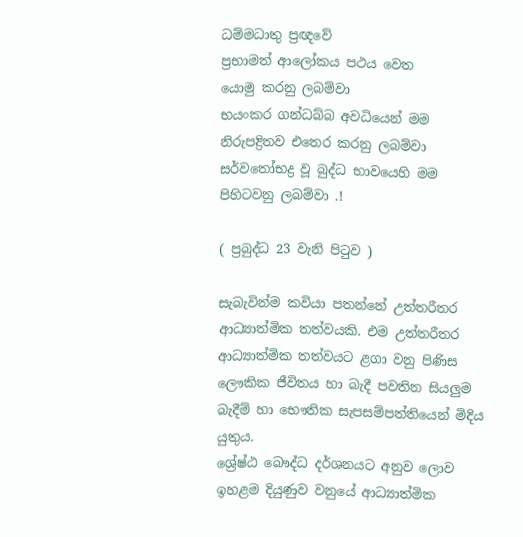ධම්මධාතු ප්‍රඥවේ
ප්‍රභාමත් ආලෝකය පථය වෙත
යොමු කරනු ලබම්වා
භයංකර ගන්ධබ්බ අවධියෙන් මම
නිරුපද්‍රිතව එතෙර කරනු ලබම්වා
සර්වතෝභද්‍ර වූ බුද්ධ භාවයෙහි මම
පිහිටවනු ලබම්වා .!

( ප්‍රබුද්ධ 23 වැනි පිටුව )

සැබැවින්ම කවියා පතන්නේ උත්තරීතර ආධ්‍යාත්මික තත්වයකි. එම උත්තරීතර ආධ්‍යාත්මික තත්වයට ළගා වනු පිණිස ලෞකික ජීවිතය හා බැදී පවතින සියලුම බැදීම් හා භෞතික සැපසම්පත්තියෙන් මිදිය යුතුය.
ශ්‍රේෂ්ඨ බෞද්ධ දර්ශනයට අනුව ලොව ඉහළම දියුණුව වනුයේ ආධ්‍යාත්මික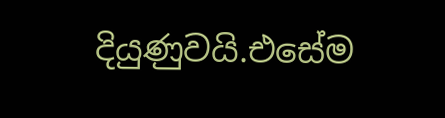දියුණුවයි.එසේම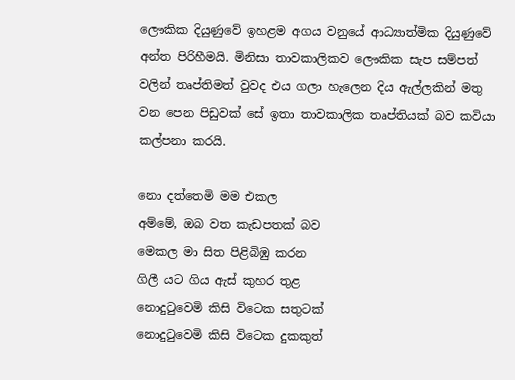ලෞකික දියුණුවේ ඉහළම අගය වනුයේ ආධ්‍යාත්මික දියුණුවේ අන්ත පිරිහීමයි. මිනිසා තාවකාලිකව ලෞකික සැප සම්පත් වලින් තෘප්තිමත් වුවද එය ගලා හැලෙන දිය ඇල්ලකින් මතු වන පෙන පිඩුවක් සේ ඉතා තාවකාලික තෘප්තියක් බව කවියා කල්පනා කරයි.

නො දත්තෙමි මම එකල
අම්මේ, ඔබ වත කැඩපතක් බව
මෙකල මා සිත පිළිබිඹු කරන
ගිලී යට ගිය ඇස් කුහර තුළ
නොදුටුවෙමි කිසි විටෙක සතුටක්
නොදුටුවෙමි කිසි විටෙක දුකකුත්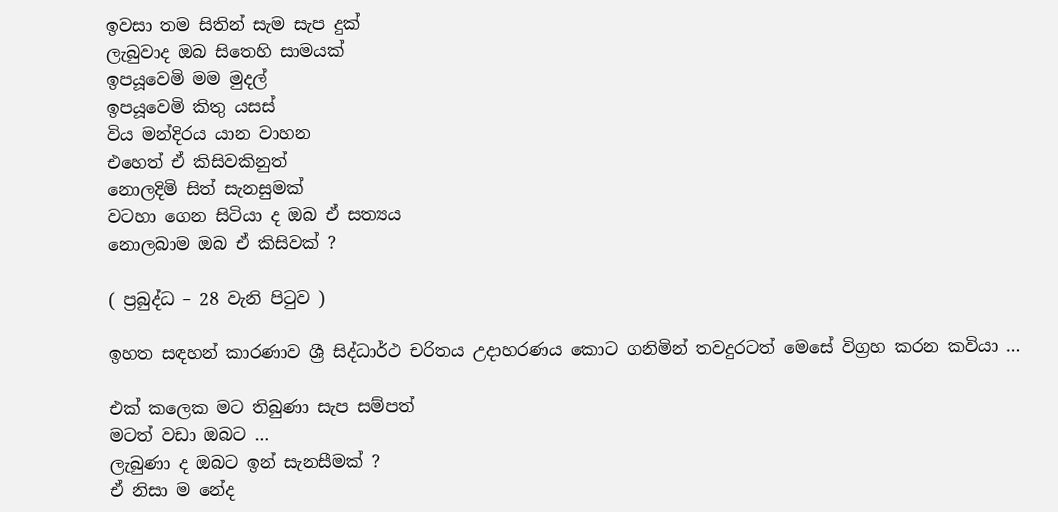ඉවසා තම සිතින් සැම සැප දුක්
ලැබුවාද ඔබ සිතෙහි සාමයක්
ඉපයූවෙමි මම මුදල්
ඉපයූවෙමි කිතු යසස්
විය මන්දිරය යාන වාහන
එහෙත් ඒ කිසිවකිනුත්
නොලදිමි සිත් සැනසුමක්
වටහා ගෙන සිටියා ද ඔබ ඒ සත්‍යය
නොලබාම ඔබ ඒ කිසිවක් ?

( ප්‍රබුද්ධ – 28 වැනි පිටුව )

ඉහත සඳහන් කාරණාව ශ්‍රී සිද්ධාර්ථ චරිතය උදාහරණය කොට ගනිමින් තවදුරටත් මෙසේ විග්‍රහ කරන කවියා …

එක් කලෙක මට තිබුණා සැප සම්පත්
මටත් වඩා ඔබට …
ලැබුණා ද ඔබට ඉන් සැනසීමක් ?
ඒ නිසා ම නේද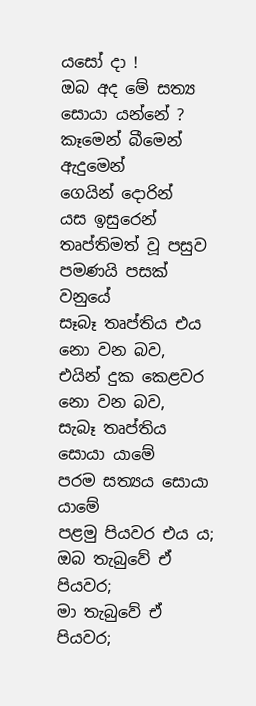යසෝ දා !
ඔබ අද මේ සත්‍ය සොයා යන්නේ ?
කෑමෙන් බීමෙන්
ඇදුමෙන්
ගෙයින් දොරින්
යස ඉසුරෙන්
තෘප්තිමත් වූ පසුව පමණයි පසක් වනුයේ
සෑබෑ තෘප්තිය එය නො වන බව,
එයින් දුක කෙළවර නො වන බව,
සැබෑ තෘප්තිය සොයා යාමේ
පරම සත්‍යය සොයා යාමේ
පළමු පියවර එය ය;
ඔබ තැබුවේ ඒ පියවර;
මා තැබුවේ ඒ පියවර;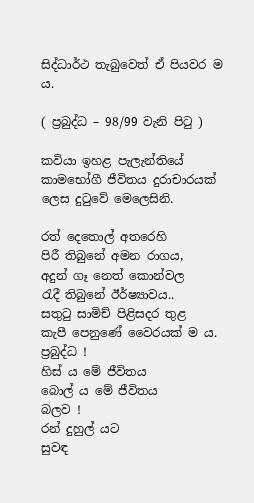සිද්ධාර්ථ තැබුවෙත් ඒ පියවර ම ය.

( ප්‍රබුද්ධ – 98/99 වැනි පිටු )

කවියා ඉහළ පැලැන්තියේ කාමභෝගී ජීවිතය දුරාචාරයක් ලෙස දුටුවේ මෙලෙසිනි.

රත් දෙතොල් අතරෙහි
පිරී තිබුනේ අමන රාගය,
අදුන් ගෑ නෙත් කොන්වල
රැදී තිබුනේ ඊර්ෂ්‍යාවය..
සතුටු සාමිච් පිළිසදර තුළ
කැපී පෙනුණේ වෛරයක් ම ය.
ප්‍රබුද්ධ !
හිස් ය මේ ජීවිතය
බොල් ය මේ ජීවිතය
බලව !
රන් දුහුල් යට
සුවඳ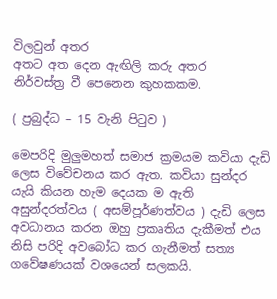විලවුන් අතර
අතට අත දෙන ඇඟිලි කරු අතර
නිර්වස්ත්‍ර වී පෙනෙන කුහකකම.

( ප්‍රබුද්ධ – 15 වැනි පිටුව )

මෙපරිදි මුලුමහත් සමාජ ක්‍රමයම කවියා දැඩි ලෙස විවේචනය කර ඇත. කවියා සුන්දර යැයි කියන හැම දෙයක ම ඇති අසුන්දරත්වය ( අසම්පූර්ණත්වය ) දැඩි ලෙස අවධානය කරන ඔහු ප්‍රකෘතිය දැකීමත් එය නිසි පරිදි අවබෝධ කර ගැනීමත් සත්‍ය ගවේෂණයක් වශයෙන් සලකයි.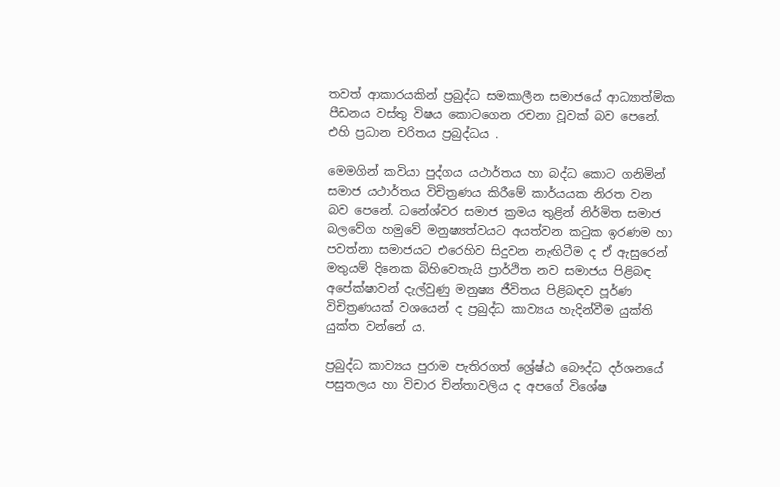තවත් ආකාරයකින් ප්‍රබුද්ධ සමකාලීන සමාජයේ ආධ්‍යාත්මික පීඩනය වස්තු විෂය කොටගෙන රචනා වූවක් බව පෙනේ. එහි ප්‍රධාන චරිතය ප්‍රබුද්ධය .

මෙමගින් කවියා පුද්ගය යථාර්තය හා බද්ධ කොට ගනිමින් සමාජ යථාර්තය විචිත්‍රණය කිරීමේ කාර්යයක නිරත වන බව පෙනේ. ධනේශ්වර සමාජ ක්‍රමය තුළින් නිර්මිත සමාජ බලවේග හමුවේ මනුෂ්‍යත්වයට අයත්වන කටුක ඉරණම හා පවත්නා සමාජයට එරෙහිව සිදුවන නැඟිටීම ද ඒ ඇසුරෙන් මතුයම් දිනෙක බිහිවෙතැයි ප්‍රාර්ථිත නව සමාජය පිළිබඳ අපේක්ෂාවන් දැල්වුණු මනුෂ්‍ය ජීවිතය පිළිබඳව පූර්ණ විචිත්‍රණයක් වශයෙන් ද ප්‍රබුද්ධ කාව්‍යය හැදින්වීම යුක්ති යුක්ත වන්නේ ය.

ප්‍රබුද්ධ කාව්‍යය පුරාම පැතිරගත් ශ්‍රේෂ්ඨ බෞද්ධ දර්ශනයේ පසුතලය හා විචාර චින්තාවලිය ද අපගේ විශේෂ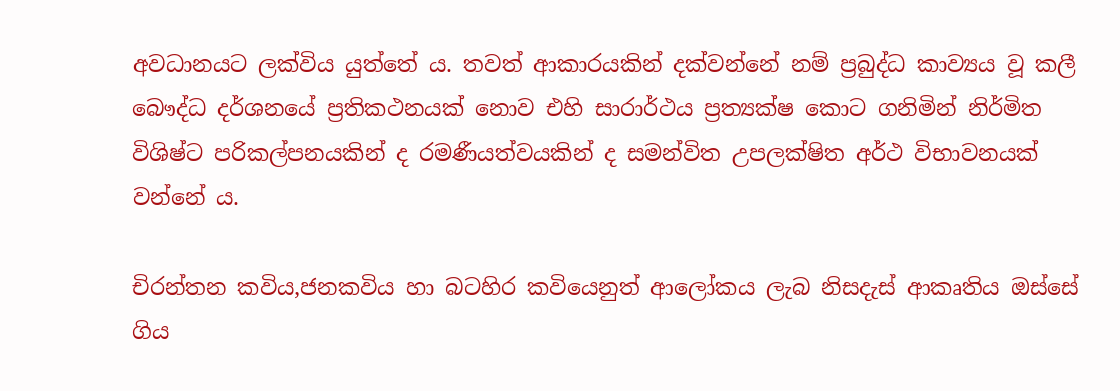අවධානයට ලක්විය යුත්තේ ය. තවත් ආකාරයකින් දක්වන්නේ නම් ප්‍රබුද්ධ කාව්‍යය වූ කලී බෞද්ධ දර්ශනයේ ප්‍රතිකථනයක් නොව එහි සාරාර්ථය ප්‍රත්‍යක්ෂ කොට ගනිමින් නිර්මිත විශිෂ්ට පරිකල්පනයකින් ද රමණීයත්වයකින් ද සමන්විත උපලක්ෂිත අර්ථ විභාවනයක් වන්නේ ය.

චිරන්තන කවිය,ජනකවිය හා බටහිර කවියෙනුත් ආලෝකය ලැබ නිසදැස් ආකෘතිය ඔස්සේ ගිය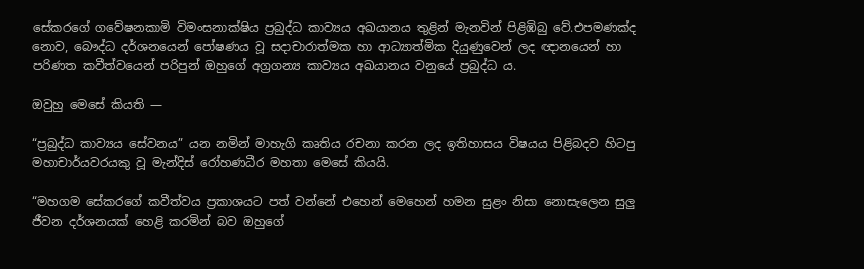සේකරගේ ගවේෂනකාමි විමංසනාක්ෂිය ප්‍රබුද්ධ කාව්‍යය අඛයානය තුළින් මැනවින් පිළිඹිබු වේ.එපමණක්ද නොව, බෞද්ධ දර්ශනයෙන් පෝෂණය වූ සදාචාරාත්මක හා ආධ්‍යාත්මික දියුණුවෙන් ලද ඥානයෙන් හා පරිණත කවීත්වයෙන් පරිපුන් ඔහුගේ අග්‍රගන්‍ය කාව්‍යය අඛයානය වනුයේ ප්‍රබුද්ධ ය.

ඔවුහු මෙසේ කියති —

“ප්‍රබුද්ධ කාව්‍යය සේවනය” යන නමින් මාහැගි කෘතිය රචනා කරන ලද ඉතිහාසය විෂයය පිළිබදව හිටපු මහාචාර්යවරයකු වූ මැන්දිස් රෝහණධීර මහතා මෙසේ කියයි.

“මහගම සේකරගේ කවීත්වය ප්‍රකාශයට පත් වන්නේ එහෙන් මෙහෙන් හමන සුළං නිසා නොසැලෙන සුලු ජීවන දර්ශනයක් හෙළි කරමින් බව ඔහුගේ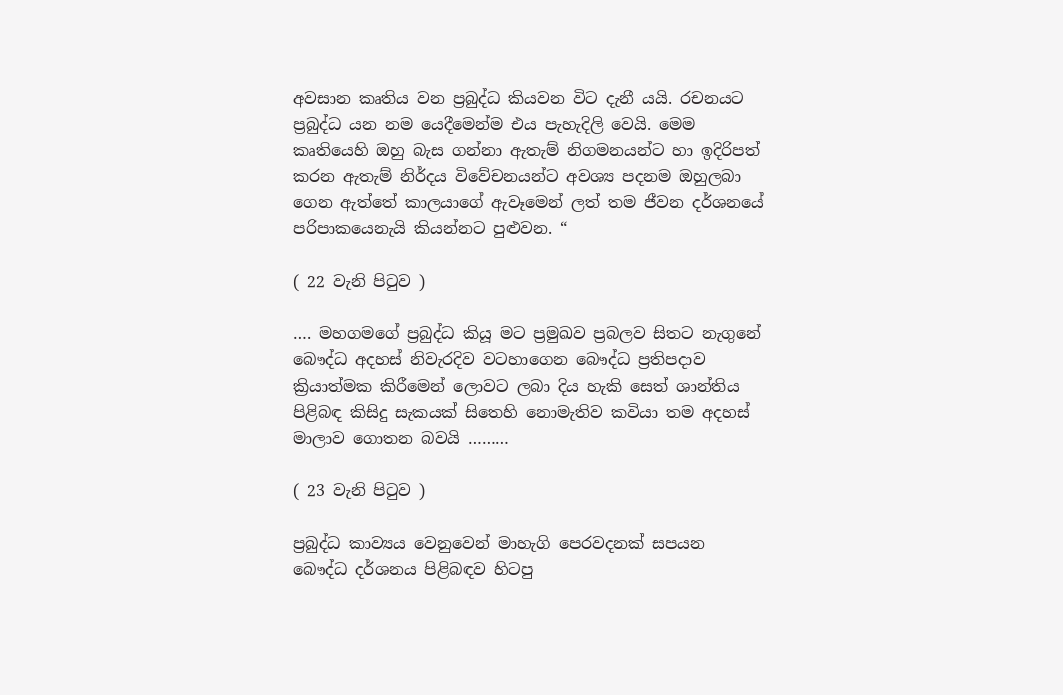අවසාන කෘතිය වන ප්‍රබුද්ධ කියවන විට දැනී යයි. රචනයට ප්‍රබුද්ධ යන නම යෙදීමෙන්ම එය පැහැදිලි වෙයි. මෙම කෘතියෙහි ඔහු බැස ගන්නා ඇතැම් නිගමනයන්ට හා ඉදිරිපත් කරන ඇතැම් නිර්දය විවේචනයන්ට අවශ්‍ය පදනම ඔහුලබා ගෙන ඇත්තේ කාලයාගේ ඇවෑමෙන් ලත් තම ජීවන දර්ශනයේ පරිපාකයෙනැයි කියන්නට පුළුවන. “

( 22 වැනි පිටුව )

…. මහගමගේ ප්‍රබුද්ධ කියූ මට ප්‍රමුඛව ප්‍රබලව සිතට නැගුනේ බෞද්ධ අදහස් නිවැරදිව වටහාගෙන බෞද්ධ ප්‍රතිපදාව ක්‍රියාත්මක කිරීමෙන් ලොවට ලබා දිය හැකි සෙත් ශාන්තිය පිළිබඳ කිසිදු සැකයක් සිතෙහි නොමැතිව කවියා තම අදහස් මාලාව ගොතන බවයි ………

( 23 වැනි පිටුව )

ප්‍රබුද්ධ කාව්‍යය වෙනුවෙන් මාහැගි පෙරවදනක් සපයන බෞද්ධ දර්ශනය පිළිබඳව හිටපු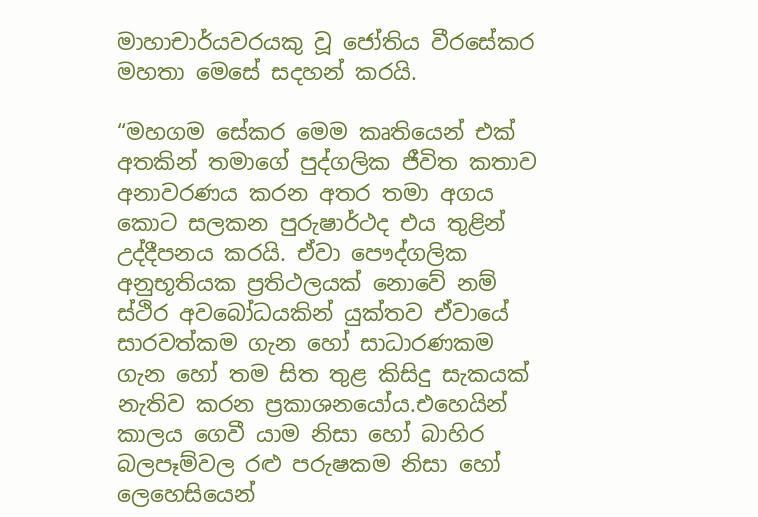මාහාචාර්යවරයකු වූ ජෝතිය වීරසේකර මහතා මෙසේ සදහන් කරයි.

“මහගම සේකර මෙම කෘතියෙන් එක් අතකින් තමාගේ පුද්ගලික ජීවිත කතාව අනාවරණය කරන අතර තමා අගය කොට සලකන පුරුෂාර්ථද එය තුළින් උද්දීපනය කරයි. ඒවා පෞද්ගලික අනුභූතියක ප්‍රතිථලයක් නොවේ නම් ස්ථිර අවබෝධයකින් යුක්තව ඒවායේ සාරවත්කම ගැන හෝ සාධාරණකම ගැන හෝ තම සිත තුළ කිසිදු සැකයක් නැතිව කරන ප්‍රකාශනයෝය.එහෙයින් කාලය ගෙවී යාම නිසා හෝ බාහිර බලපෑම්වල රළු පරුෂකම නිසා හෝ ලෙහෙසියෙන්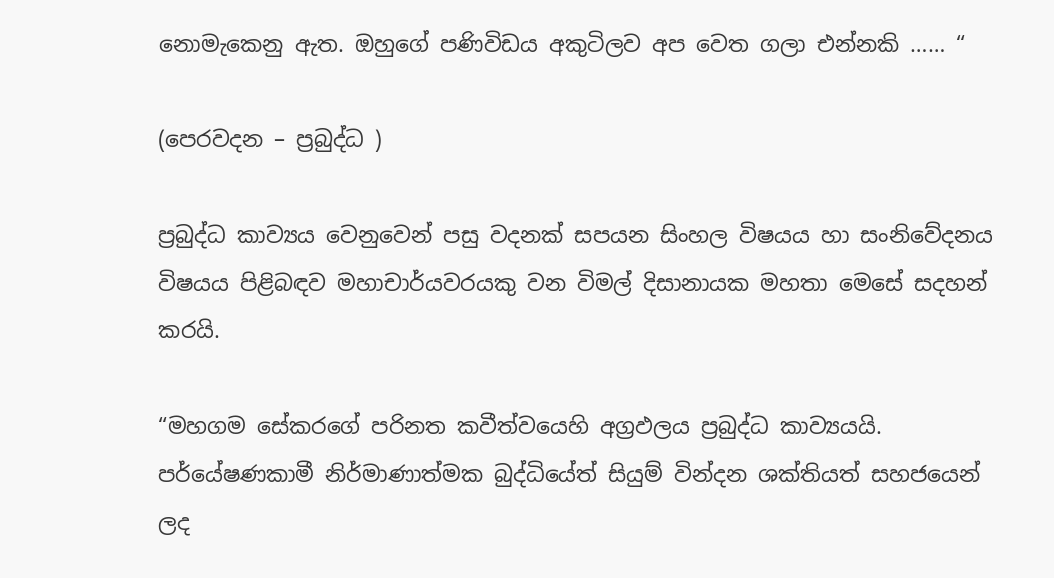නොමැකෙනු ඇත. ඔහුගේ පණිවිඩය අකුටිලව අප වෙත ගලා එන්නකි …… “

(පෙරවදන – ප්‍රබුද්ධ )

ප්‍රබුද්ධ කාව්‍යය වෙනුවෙන් පසු වදනක් සපයන සිංහල විෂයය හා සංනිවේදනය විෂයය පිළිබඳව මහාචාර්යවරයකු වන විමල් දිසානායක මහතා මෙසේ සදහන් කරයි.

“මහගම සේකරගේ පරිනත කවීත්වයෙහි අග්‍රඵලය ප්‍රබුද්ධ කාව්‍යයයි. පර්යේෂණකාමී නිර්මාණාත්මක බුද්ධියේත් සියුම් වින්දන ශක්තියත් සහජයෙන් ලද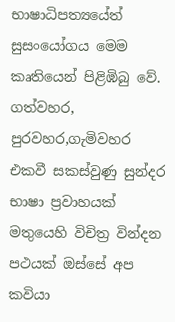භාෂාධිපත්‍යයේත් සුසංයෝගය මෙම කෘතියෙන් පිළිඹිබු වේ. ගත්වහර, පුරවහර,ගැමිවහර එකවී සකස්වුණු සුන්දර භාෂා ප්‍රවාහයක් මතුයෙහි විචිත්‍ර වින්දන පථයක් ඔස්සේ අප කවියා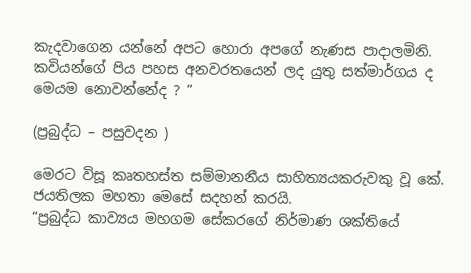කැදවාගෙන යන්නේ අපට හොරා අපගේ නැණස පාදාලමිනි. කවියන්ගේ පිය පහස අනවරතයෙන් ලද යුතු සත්මාර්ගය ද මෙයම නොවන්නේද ? “

(ප්‍රබුද්ධ – පසුවදන )

මෙරට විසූ කෘතහස්ත සම්මානනීය සාහිත්‍යයකරුවකු වූ කේ. ජයතිලක මහතා මෙසේ සදහන් කරයි.
“ප්‍රබුද්ධ කාව්‍යය මහගම සේකරගේ නිර්මාණ ශක්තියේ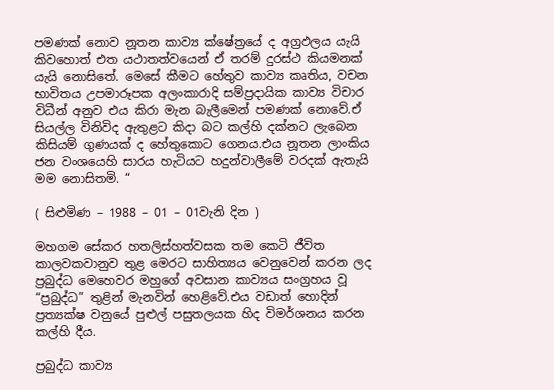පමණක් නොව නූතන කාව්‍ය ක්ෂේත්‍රයේ ද අග්‍රඵලය යැයි කිවහොත් එත යථාතත්වයෙන් ඒ තරම් දුරස්ථ කියමනක් යැයි නොසිතේ. මෙසේ කීමට හේතුව කාව්‍ය කෘතිය, වචන භාවිතය උපමාරූපක අලංකාරාදි සම්ප්‍රදායික කාව්‍ය විචාර විධීන් අනුව එය කිරා මැන බැලීමෙන් පමණක් නොවේ.ඒ සියල්ල විනිවිද ඇතුළට කිදා බට කල්හි දක්නට ලැබෙන කිසියම් ගුණයක් ද හේතුකොට ගෙනය.එය නූතන ලාංකිය ජන වංශයෙහි සාරය හැටියට හදුන්වාලීමේ වරදක් ඇතැයි මම නොසිතමි. “

( සිළුමිණ – 1988 – 01 – 01වැනි දින )

මහගම සේකර හතලිස්හත්වසක තම කෙටි ජීවිත කාලවකවානුව තුළ මෙරට සාහිත්‍යය වෙනුවෙන් කරන ලද ප්‍රබුද්ධ මෙහෙවර මහුගේ අවසාන කාව්‍යය සංග්‍රහය වූ “ප්‍රබුද්ධ” තුළින් මැනවින් හෙළිවේ.එය වඩාත් හොදින් ප්‍රත්‍යක්ෂ වනුයේ පුළුල් පසුතලයක හිද විමර්ශනය කරන කල්හි දීය.

ප්‍රබුද්ධ කාව්‍ය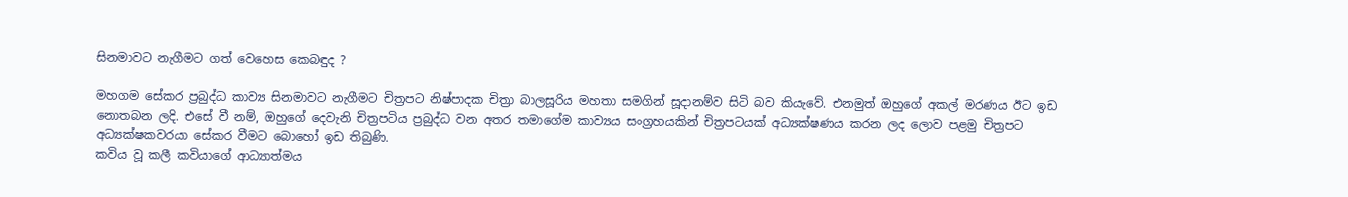සිනමාවට නැගීමට ගත් වෙහෙස කෙබඳුද ?

මහගම සේකර ප්‍රබුද්ධ කාව්‍ය සිනමාවට නැගීමට චිත්‍රපට නිෂ්පාදක චිත්‍රා බාලසූරිය මහතා සමගින් සූදානම්ව සිටි බව කියැවේ. එනමුත් ඔහුගේ අකල් මරණය ඊට ඉඩ නොතබන ලදි. එසේ වී නම්, ඔහුගේ දෙවැනි චිත්‍රපටිය ප්‍රබුද්ධ වන අතර තමාගේම කාව්‍යය සංග්‍රහයකින් චිත්‍රපටයක් අධ්‍යක්ෂණය කරන ලද ලොව පළමු චිත්‍රපට අධ්‍යක්ෂකවරයා සේකර වීමට බොහෝ ඉඩ තිබුණි.
කවිය වූ කලී කවියාගේ ආධ්‍යාත්මය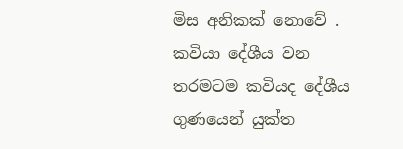මිස අනිකක් නොවේ . කවියා දේශීය වන තරමටම කවියද දේශීය ගුණයෙන් යුක්ත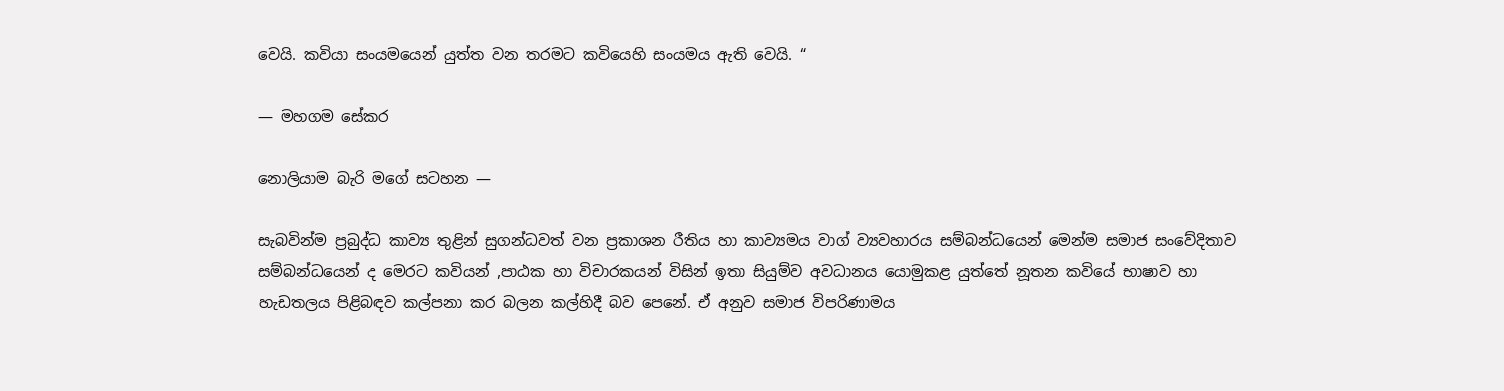වෙයි. කවියා සංයමයෙන් යුත්ත වන තරමට කවියෙහි සංයමය ඇති වෙයි. “

— මහගම සේකර

නොලියාම බැරි මගේ සටහන —

සැබවින්ම ප්‍රබුද්ධ කාව්‍ය තුළින් සුගන්ධවත් වන ප්‍රකාශන රීතිය හා කාව්‍යමය වාග් ව්‍යවහාරය සම්බන්ධයෙන් මෙන්ම සමාජ සංවේදිතාව සම්බන්ධයෙන් ද මෙරට කවියන් ,පාඨක හා විචාරකයන් විසින් ඉතා සියුම්ව අවධානය යොමුකළ යුත්තේ නූතන කවියේ භාෂාව හා හැඩතලය පිළිබඳව කල්පනා කර බලන කල්හිදී බව පෙනේ. ඒ අනුව සමාජ විපරිණාමය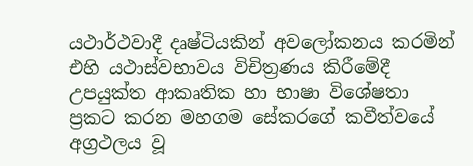යථාර්ථවාදී දෘෂ්ටියකින් අවලෝකනය කරමින් එහි යථාස්වභාවය විචිත්‍රණය කිරීමේදී උපයුක්ත ආකෘතික හා භාෂා විශේෂතා ප්‍රකට කරන මහගම සේකරගේ කවීත්වයේ අග්‍රථලය වූ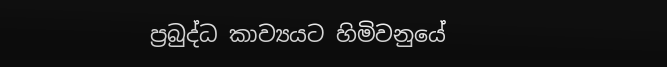ප්‍රබුද්ධ කාව්‍යයට හිමිවනුයේ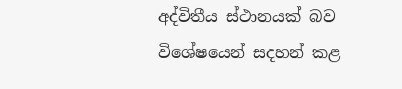අද්විතීය ස්ථානයක් බව විශේෂයෙන් සදහන් කළ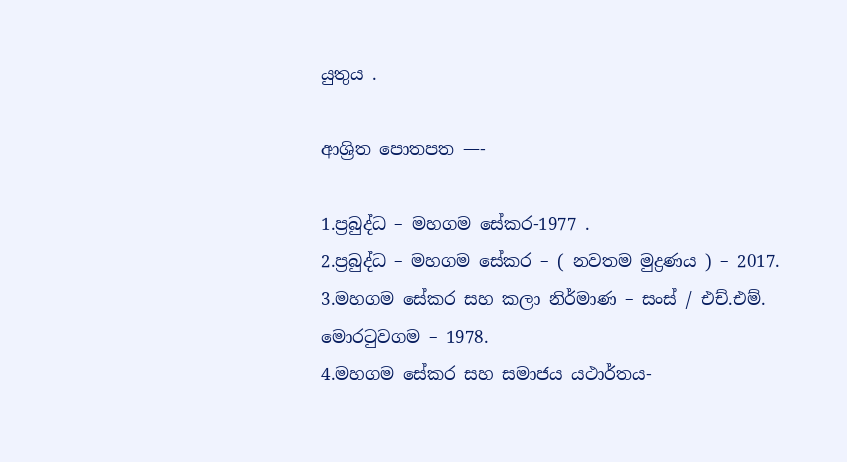යුතුය .

ආශ්‍රිත පොතපත —-

1.ප්‍රබුද්ධ – මහගම සේකර-1977 .
2.ප්‍රබුද්ධ – මහගම සේකර – ( නවතම මුද්‍රණය ) – 2017.
3.මහගම සේකර සහ කලා නිර්මාණ – සංස් / එච්.එම්. මොරටුවගම – 1978.
4.මහගම සේකර සහ සමාජය යථාර්තය-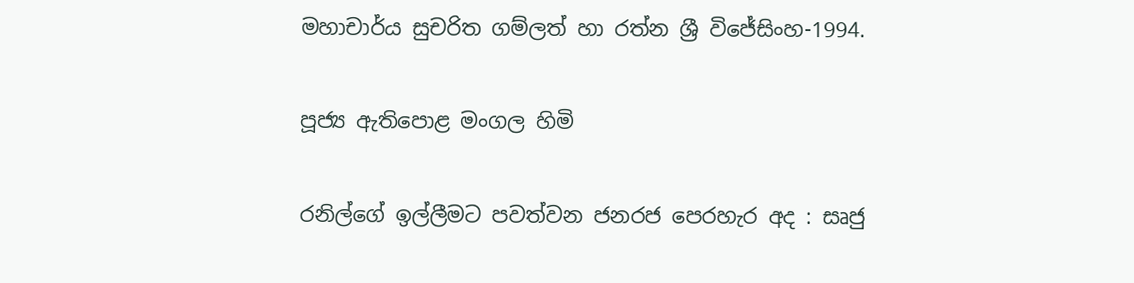මහාචාර්ය සුචරිත ගම්ලත් හා රත්න ශ්‍රී විජේසිංහ-1994.

පූජ්‍ය ඇතිපොළ මංගල හිමි

රනිල්ගේ ඉල්ලීමට පවත්වන ජනරජ පෙරහැර අද : සෘජු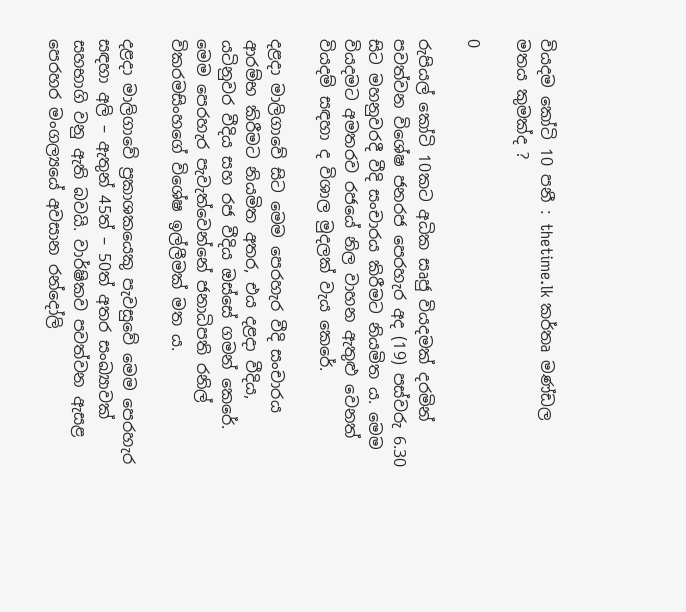වියදම කෝටි 10 පනී : thetime.lk කර්තෘ මණ්ඩල මතය කුමක්ද ?

0

රුපියල් කෝටි 10කට අධික සෘජු වියදමක් දරමින් පවත්වන විශේෂ ජනරජ පෙරහැර අද (19) පස්වරු 6.30 සිට මහනුවරදී වීදි සංචාරය කිරීමට නියමිත ය. මෙම වියදමට අමතරව රජයේ නිල වාහන ඇතුළු වෙනත් වියදම් සඳහා ද විශාල මුදලක් වැය කෙරේ.

දළදා මාලිගාවේ සිට මෙම පෙරහැර වීදි සංචාරය ආරම්භ කිරීමට නියමිත අතර, එය දළදා වීදිය, යටිනුවර වීදිය සහ රජ වීදිය ඔස්සේ ගමන් කෙරේ. මෙම පෙරහැර පැවැත්වෙන්නේ ජනාධිපති රනිල් විකරමසිංහගේ විශේෂ ඉල්ලීමක් මත ය.

දළදා මාලිගාවේ ප්‍රකාශකයෙකු පැවසුවේ මෙම පෙරහැර සඳහා අලි – ඇතුන් 45ත් – 50ත් අතර සංඛ්‍යාවක් සහභාගි වනු ඇති බවයි. වාර්ෂිකව පවත්වන ඇසළ පෙරහර මංගල්‍යයේ අවසාන රන්දෝලි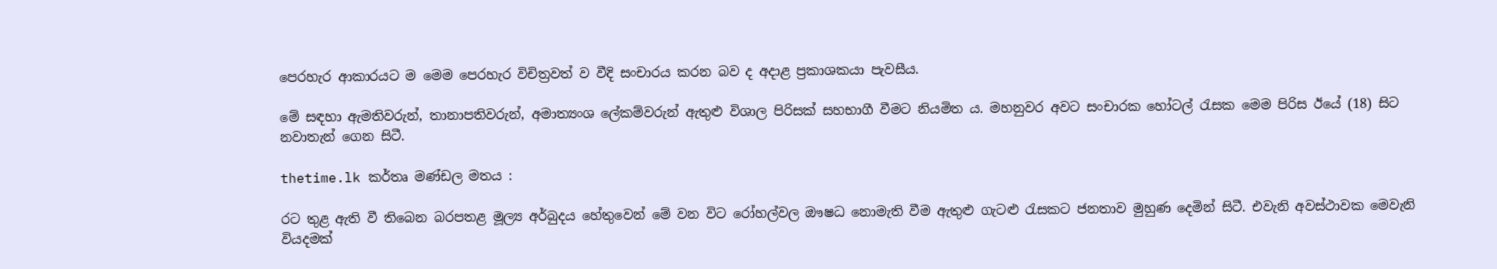පෙරහැර ආකාරයට ම මෙම පෙරහැර විචිත්‍රවත් ව වීදි සංචාරය කරන බව ද අදාළ ප්‍රකාශකයා පැවසීය.

මේ සඳහා ඇමතිවරුන්, තානාපතිවරුන්, අමාත්‍යංශ ලේකම්වරුන් ඇතුළු විශාල පිරිසක් සහභාගී වීමට නියමිත ය. මහනුවර අවට සංචාරක හෝටල් රැසක මෙම පිරිස ඊයේ (18) සිට නවාතැන් ගෙන සිටී.

thetime.lk කර්තෘ මණ්ඩල මතය :

රට තුළ ඇති වී තිබෙන බරපතළ මූල්‍ය අර්බුදය හේතුවෙන් මේ වන විට රෝහල්වල ඖෂධ නොමැති වීම ඇතුළු ගැටළු රැසකට ජනතාව මුහුණ දෙමින් සිටී. එවැනි අවස්ථාවක මෙවැනි වියදමක්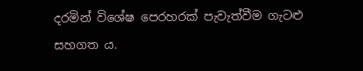දරමින් විශේෂ පෙරහරක් පැවැත්වීම ගැටළු සහගත ය.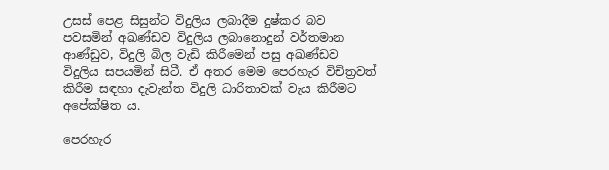උසස් පෙළ සිසුන්ට විදුලිය ලබාදීම දුෂ්කර බව පවසමින් අඛණ්ඩව විදුලිය ලබානොදුන් වර්තමාන ආණ්ඩුව, විදුලි බිල වැඩි කිරීමෙන් පසු අඛණ්ඩව විදුලිය සපයමින් සිටී. ඒ අතර මෙම පෙරහැර විචිත්‍රවත් කිරීම සඳහා දැවැන්ත විදුලි ධාරිතාවක් වැය කිරීමට අපේක්ෂිත ය.

පෙරහැර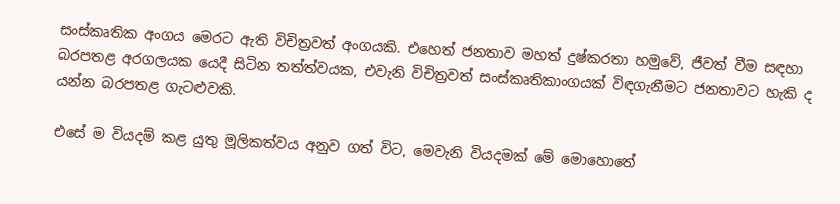සංස්කෘතික අංගය මෙරට ඇති විචිත්‍රවත් අංගයකි. එහෙත් ජනතාව මහත් දුෂ්කරතා හමුවේ, ජීවත් වීම සඳහා බරපතළ අරගලයක යෙදී සිටින තත්ත්වයක, එවැනි විචිත්‍රවත් සංස්කෘතිකාංගයක් විඳගැනීමට ජනතාවට හැකි ද යන්න බරපතළ ගැටළුවකි.

එසේ ම වියදම් කළ යුතු මූලිකත්වය අනුව ගත් විට, මෙවැනි වියදමක් මේ මොහොතේ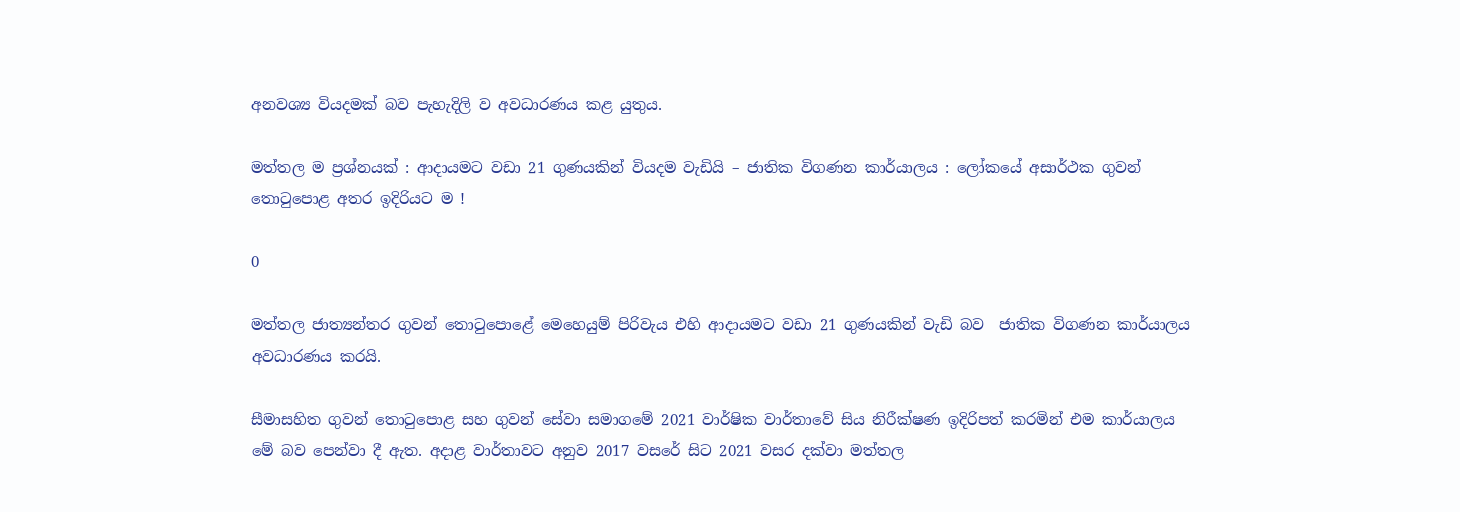අනවශ්‍ය වියදමක් බව පැහැදිලි ව අවධාරණය කළ යුතුය.

මත්තල ම ප්‍රශ්නයක් : ආදායමට වඩා 21 ගුණයකින් වියදම වැඩියි – ජාතික විගණන කාර්යාලය : ලෝකයේ අසාර්ථක ගුවන් තොටුපොළ අතර ඉදිරියට ම !

0

මත්තල ජාත්‍යන්තර ගුවන් තොටුපොළේ මෙහෙයුම් පිරිවැය එහි ආදායමට වඩා 21 ගුණයකින් වැඩි බව  ජාතික විගණන කාර්යාලය අවධාරණය කරයි.

සීමාසහිත ගුවන් තොටුපොළ සහ ගුවන් සේවා සමාගමේ 2021 වාර්ෂික වාර්තාවේ සිය නිරීක්ෂණ ඉදිරිපත් කරමින් එම කාර්යාලය මේ බව පෙන්වා දී ඇත. අදාළ වාර්තාවට අනුව 2017 වසරේ සිට 2021 වසර දක්වා මත්තල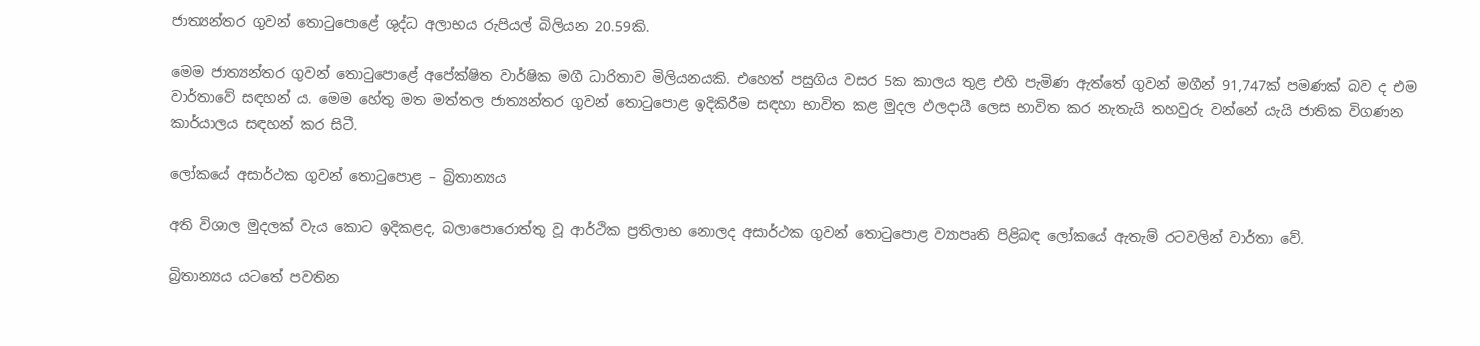ජාත්‍යන්තර ගුවන් තොටුපොළේ ශුද්ධ අලාභය රුපියල් බිලියන 20.59කි.

මෙම ජාත්‍යන්තර ගුවන් තොටුපොළේ අපේක්ෂිත වාර්ෂික මගී ධාරිතාව මිලියනයකි. එහෙත් පසුගිය වසර 5ක කාලය තුළ එහි පැමිණ ඇත්තේ ගුවන් මගීන් 91,747ක් පමණක් බව ද එම වාර්තාවේ සඳහන් ය. මෙම හේතු මත මත්තල ජාත්‍යන්තර ගුවන් තොටුපොළ ඉදිකිරීම සඳහා භාවිත කළ මුදල ඵලදායී ලෙස භාවිත කර නැතැයි තහවුරු වන්නේ යැයි ජාතික විගණන කාර්යාලය සඳහන් කර සිටී.

ලෝකයේ අසාර්ථක ගුවන් තොටුපොළ – බ්‍රිතාන්‍යය

අති විශාල මුදලක් වැය කොට ඉදිකළද, බලාපොරොත්තු වූ ආර්ථික ප්‍රතිලාභ නොලද අසාර්ථක ගුවන් තොටුපොළ ව්‍යාපෘති පිළිබඳ ලෝකයේ ඇතැම් රටවලින් වාර්තා වේ.

බ්‍රිතාන්‍යය යටතේ පවතින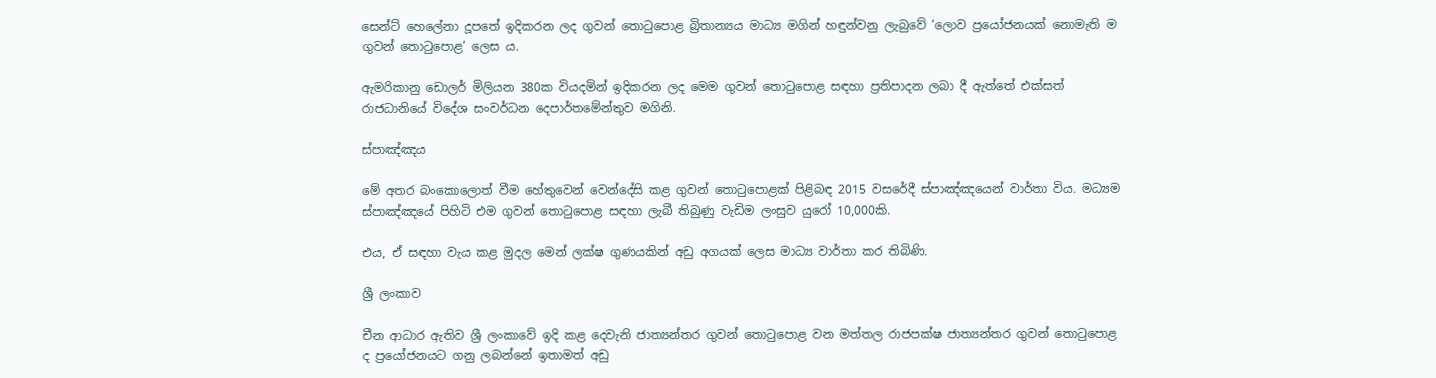සෙන්ට් හෙලේනා දූපතේ ඉදිකරන ලද ගුවන් තොටුපොළ බ්‍රිතාන්‍යය මාධ්‍ය මගින් හඳුන්වනු ලැබුවේ ‘ලොව ප්‍රයෝජනයක් නොමැති ම ගුවන් තොටුපොළ’ ලෙස ය.

ඇමරිකානු ඩොලර් මිලියන 380ක වියදමින් ඉදිකරන ලද මෙම ගුවන් තොටුපොළ සඳහා ප්‍රතිපාදන ලබා දී ඇත්තේ එක්සත් රාජධානියේ විදේශ සංවර්ධන දෙපාර්තමේන්තුව මගිනි.

ස්පාඤ්ඤය

මේ අතර බංකොලොත් වීම හේතුවෙන් වෙන්දේසි කළ ගුවන් තොටුපොළක් පිළිබඳ 2015 වසරේදී ස්පාඤ්ඤයෙන් වාර්තා විය. මධ්‍යම ස්පාඤ්ඤයේ පිහිටි එම ගුවන් තොටුපොළ සඳහා ලැබී තිබුණු වැඩිම ලංසුව යුරෝ 10,000කි.

එය, ඒ සඳහා වැය කළ මුදල මෙන් ලක්ෂ ගුණයකින් අඩු අගයක් ලෙස මාධ්‍ය වාර්තා කර තිබිණි.

ශ්‍රී ලංකාව

චීන ආධාර ඇතිව ශ්‍රී ලංකාවේ ඉදි කළ දෙවැනි ජාත්‍යන්තර ගුවන් තොටුපොළ වන මත්තල රාජපක්ෂ ජාත්‍යන්තර ගුවන් තොටුපොළ ද ප්‍රයෝජනයට ගනු ලබන්නේ ඉතාමත් අඩු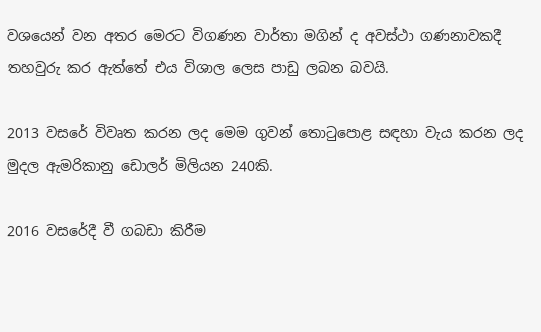වශයෙන් වන අතර මෙරට විගණන වාර්තා මගින් ද අවස්ථා ගණනාවකදී තහවුරු කර ඇත්තේ එය විශාල ලෙස පාඩු ලබන බවයි.

2013 වසරේ විවෘත කරන ලද මෙම ගුවන් තොටුපොළ සඳහා වැය කරන ලද මුදල ඇමරිකානු ඩොලර් මිලියන 240කි.

2016 වසරේදී වී ගබඩා කිරීම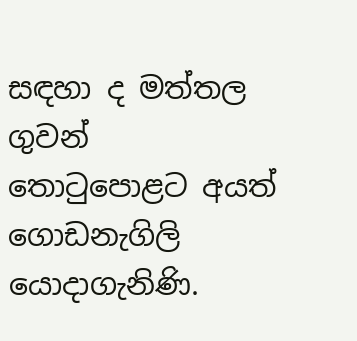සඳහා ද මත්තල ගුවන් තොටුපොළට අයත් ගොඩනැගිලි යොදාගැනිණි.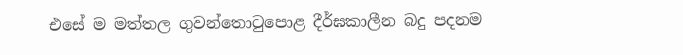එසේ ම මත්තල ගුවන්තොටුපොළ දීර්ඝකාලීන බදු පදනම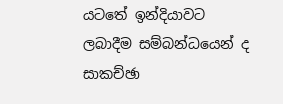යටතේ ඉන්දියාවට ලබාදීම සම්බන්ධයෙන් ද සාකච්ඡා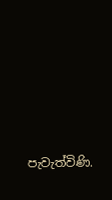පැවැත්විණි.